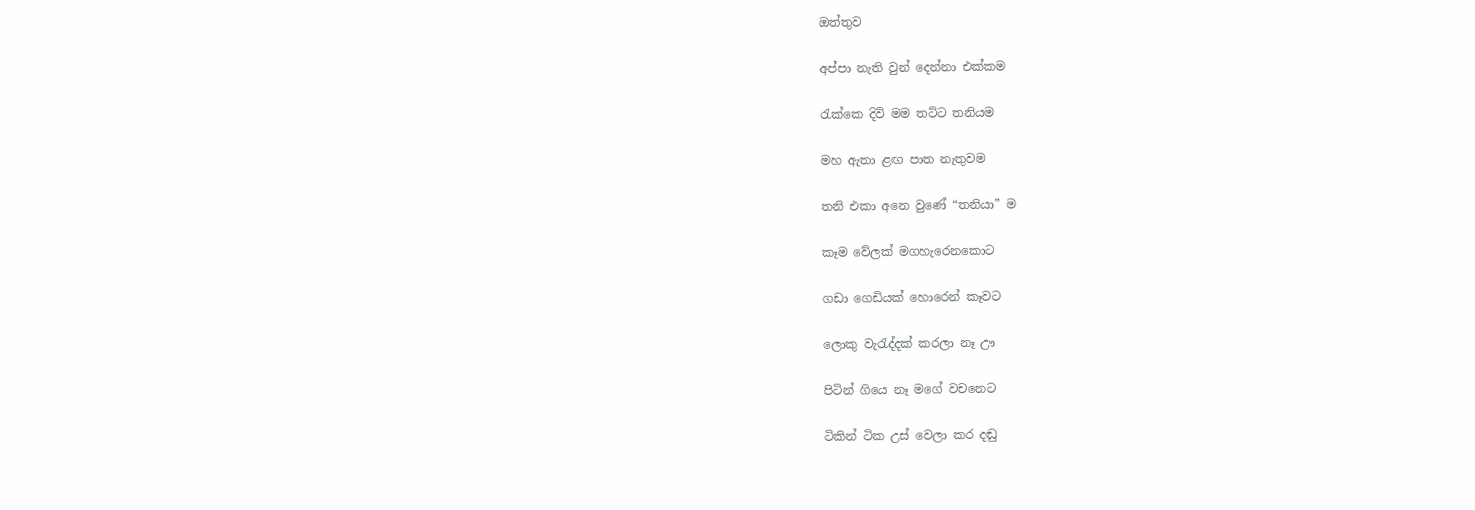ඔත්තුව

අප්පා නැති වුන් දෙන්නා එක්කම

රැක්කෙ දිවි මම තට්ට තනියම

මහ ඇතා ළඟ පාත නැතුවම

තනි එකා අනෙ වුණේ “තනියා” ම

කෑම වේලක් මගහැරෙනකොට

ගඩා ගෙඩියක් හොරෙන් කෑවට

ලොකු වැරැද්දක් කරලා නෑ ඌ

පිටින් ගියෙ නෑ මගේ වචනෙට

ටිකින් ටික උස් වෙලා කර දඬු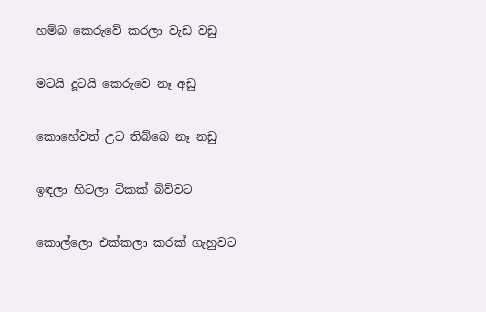හම්බ කෙරුවේ කරලා වැඩ වඩු

මටයි දූටයි කෙරුවෙ නෑ අඩු

කොහේවත් උට තිබ්බෙ නෑ නඩු

ඉඳලා හිටලා ටිකක් බිව්වට

කොල්ලො එක්කලා කරක් ගැහුවට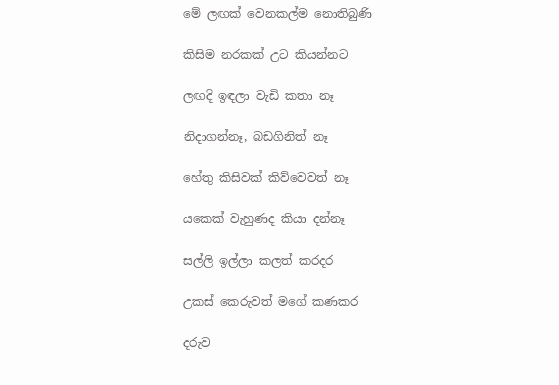මේ ලඟක් වෙනකල්ම නොතිබුණි

කිසිම නරකක් උට කියන්නට

ලඟදි ඉඳලා වැඩි කතා නෑ

නිදාගන්නෑ, බඩගිනිත් නෑ

හේතු කිසිවක් කිව්වෙවත් නෑ

යකෙක් වැහුණද කියා දන්නෑ

සල්ලි ඉල්ලා කලත් කරදර

උකස් කෙරුවත් මගේ කණකර

දරුව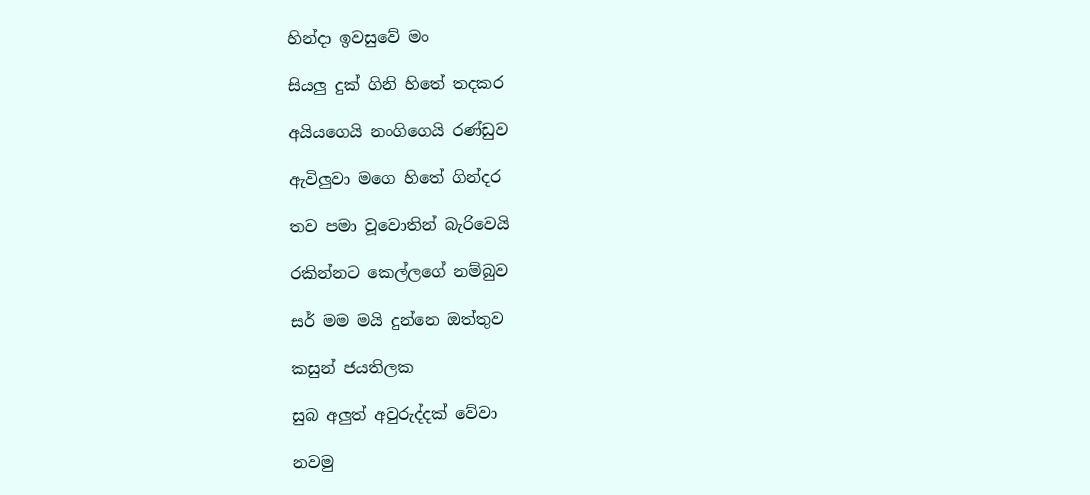හින්දා ඉවසුවේ මං

සියලු දුක් ගිනි හිතේ තදකර

අයියගෙයි නංගිගෙයි රණ්ඩුව

ඇවිලුවා මගෙ හිතේ ගින්දර

තව පමා වූවොතින් බැරිවෙයි

රකින්නට කෙල්ලගේ නම්බුව

සර් මම මයි දුන්නෙ ඔත්තුව

කසුන් ජයතිලක

සුබ අලුත් අවුරුද්දක් වේවා

නවමු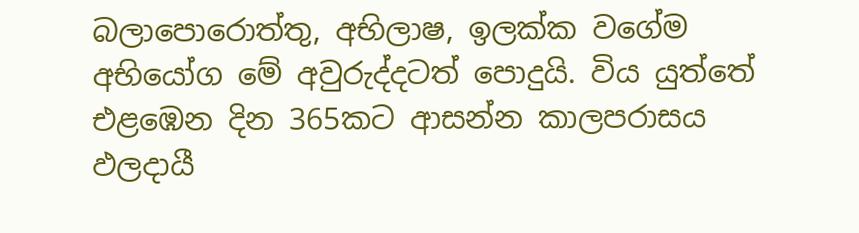බලාපොරොත්තු, අභිලාෂ, ඉලක්ක වගේම අභියෝග මේ අවුරුද්දටත් පොදුයි. විය යුත්තේ එළඹෙන දින 365කට ආසන්න කාලපරාසය ඵලදායී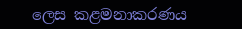ලෙස කළමනාකරණය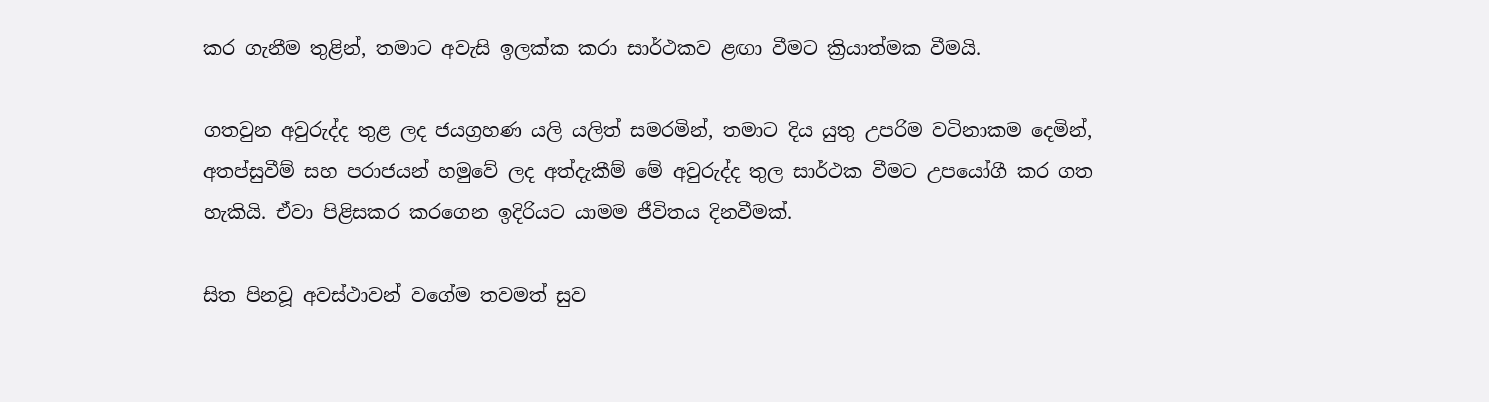කර ගැනීම තුළින්, තමාට අවැසි ඉලක්ක කරා සාර්ථකව ළඟා වීමට ක්‍රියාත්මක වීමයි.

ගතවුන අවුරුද්ද තුළ ලද ජයග්‍රහණ යලි යලිත් සමරමින්, තමාට දිය යුතු උපරිම වටිනාකම දෙමින්, අතප්සුවීම් සහ පරාජයන් හමුවේ ලද අත්දැකීම් මේ අවුරුද්ද තුල සාර්ථක වීමට උපයෝගී කර ගත හැකියි. ඒවා පිළිසකර කරගෙන ඉදිරියට යාමම ජීවිතය දිනවීමක්.

සිත පිනවූ අවස්ථාවන් වගේම තවමත් සුව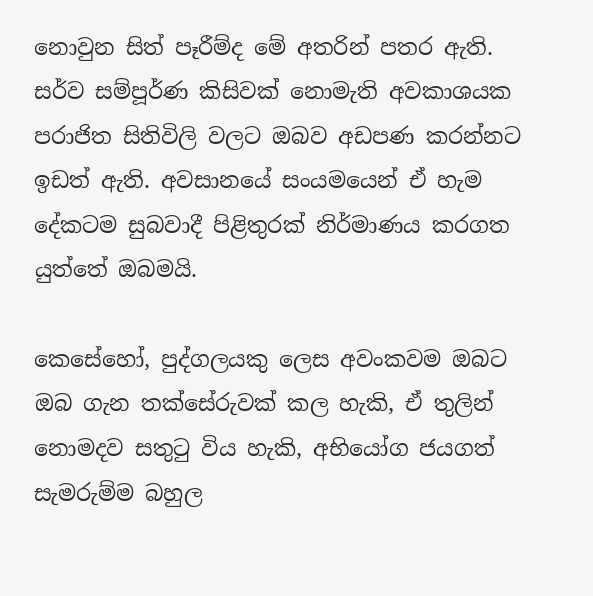නොවුන සිත් පෑරීම්ද මේ අතරින් පතර ඇති. සර්ව සම්පූර්ණ කිසිවක් නොමැති අවකාශයක පරාජිත සිතිවිලි වලට ඔබව අඩපණ කරන්නට ඉඩත් ඇති. අවසානයේ සංයමයෙන් ඒ හැම දේකටම සුබවාදී පිළිතුරක් නිර්මාණය කරගත යුත්තේ ඔබමයි.

කෙසේහෝ, පුද්ගලයකු ලෙස අවංකවම ඔබට ඔබ ගැන තක්සේරුවක් කල හැකි, ඒ තුලින් නොමදව සතුටු විය හැකි, අභියෝග ජයගත් සැමරුම්ම බහුල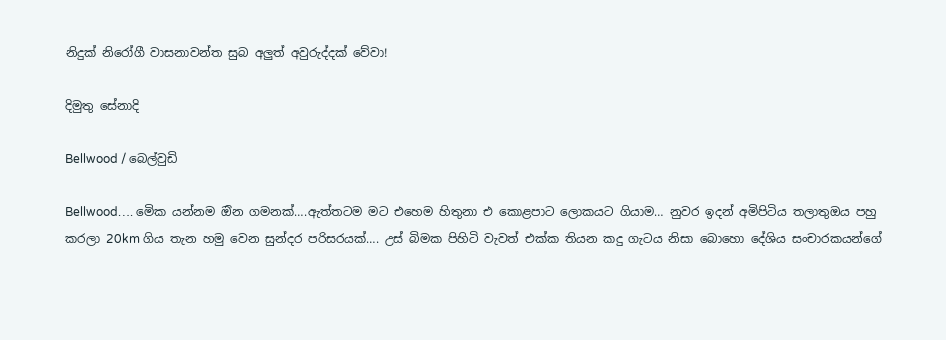නිදුක් නිරෝගී වාසනාවන්ත සුබ අලුත් අවුරුද්දක් වේවා!

දිමුතු සේනාදි

Bellwood / බෙල්වුඩි

Bellwood…. මෙික යන්නම ඔින ගමනක්….ඇත්තටම මට එහෙම හිතුනා එ කොළපාට ලොකයට ගියාම… නුවර ඉදන් අමිපිටිය තලාතුඔය පහු කරලා 20km ගිය තැන හමු වෙන සුන්දර පරිසරයක්…. උස් බිමක පිහිටි වැවත් එක්ක තියන කදු ගැටය නිසා බොහො දේශිය සංචාරකයන්ගේ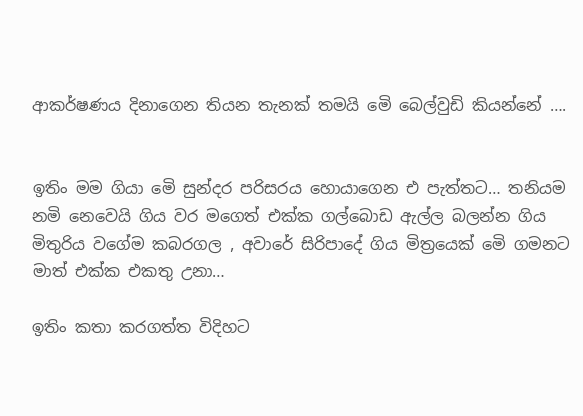ආකර්ෂණය දිනාගෙන තියන තැනක් තමයි මෙි බෙල්වුඩි කියන්නේ ….


ඉතිං මම ගියා මෙි සුන්දර පරිසරය හොයාගෙන එ පැත්තට… තනියම නමි නෙවෙයි ගිය වර මගෙත් එක්ක ගල්බොඩ ඇල්ල බලන්න ගිය මිතුරිය වගේම කබරගල , අවාරේ සිරිපාදේ ගිය මිත්‍රයෙක් මෙි ගමනට මාත් එක්ක එකතු උනා…

ඉතිං කතා කරගත්ත විදිහට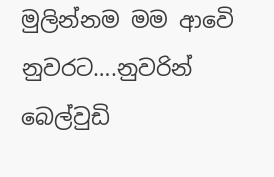මුලින්නම මම ආවෙි නුවරට….නුවරින් බෙල්වුඩි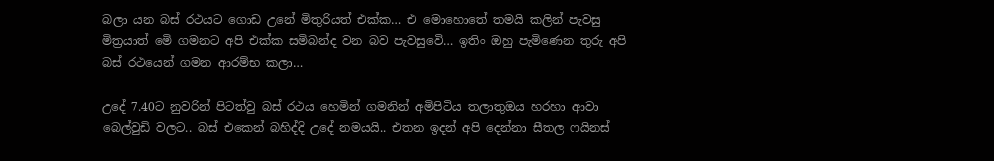බලා යන බස් රථයට ගොඩ උනේ මිතුරියත් එක්ක… එ මොහොතේ තමයි කලින් පැවසු මිත්‍රයාත් මෙි ගමනට අපි එක්ක සමිබන්ද වන බව පැවසුවෙි… ඉතිං ඔහු පැමිණෙන තුරු අපි බස් රථයෙන් ගමන ආරම්භ කලා…

උදේ 7.40ට නුවරින් පිටත්වු බස් රථය හෙමින් ගමනින් අමිපිටිය තලාතුඔය හරහා ආවා බෙල්වුඩි වලට.. බස් එකෙන් බහිද්දි උදේ නමයයි.. එතන ඉදන් අපි දෙන්නා සීතල ෆයිනස්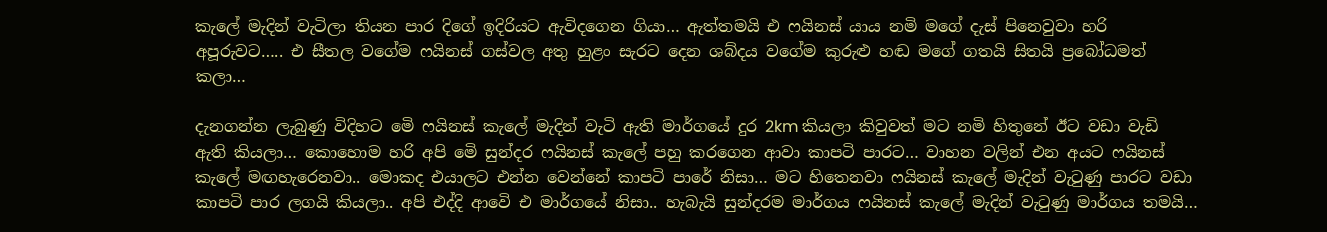කැලේ මැදින් වැටිලා තියන පාර දිගේ ඉදිරියට ඇවිදගෙන ගියා… ඇත්තමයි එ ෆයිනස් යාය නමි මගේ දැස් පිනෙවුවා හරි අපූරුවට….. එ සීතල වගේම ෆයිනස් ගස්වල අතු හුළං සැරට දෙන ශබ්දය වගේම කුරුළු හඬ මගේ ගතයි සිතයි ප්‍රබෝධමත් කලා…

දැනගන්න ලැබුණු විදිහට මෙි ෆයිනස් කැලේ මැදින් වැටි ඇති මාර්ගයේ දුර 2km කියලා කිවුවත් මට නමි හිතුනේ ඊට වඩා වැඩි ඇති කියලා… කොහොම හරි අපි මෙි සුන්දර ෆයිනස් කැලේ පහු කරගෙන ආවා කාපටි පාරට… වාහන වලින් එන අයට ෆයිනස් කැලේ මඟහැරෙනවා.. මොකද එයාලට එන්න වෙන්නේ කාපටි පාරේ නිසා… මට හිතෙනවා ෆයිනස් කැලේ මැදින් වැටුණු පාරට වඩා කාපටි පාර ලගයි කියලා.. අපි එද්දි ආවෙි එ මාර්ගයේ නිසා.. හැබැයි සුන්දරම මාර්ගය ෆයිනස් කැලේ මැදින් වැටුණු මාර්ගය තමයි…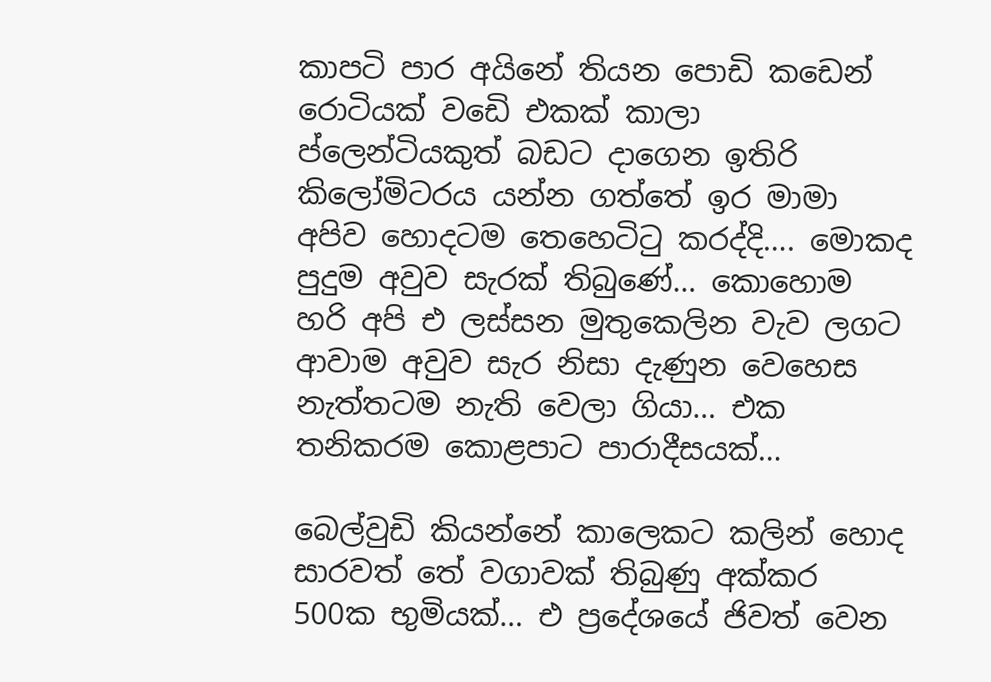කාපටි පාර අයිනේ තියන පොඩි කඩෙන් රොටියක් වඩෙි එකක් කාලා ප්ලෙන්ටියකුත් බඩට දාගෙන ඉතිරි කිලෝමිටරය යන්න ගත්තේ ඉර මාමා අපිව හොදටම තෙහෙටිටු කරද්දි…. මොකද පුදුම අවුව සැරක් තිබුණේ… කොහොම හරි අපි එ ලස්සන මුතුකෙලින වැව ලගට ආවාම අවුව සැර නිසා දැණුන වෙහෙස නැත්තටම නැති වෙලා ගියා… එක තනිකරම කොළපාට පාරාදීසයක්…

බෙල්වුඩි කියන්නේ කාලෙකට කලින් හොද සාරවත් තේ වගාවක් තිබුණු අක්කර 500ක භුමියක්… එ ප්‍රදේශයේ ජිවත් වෙන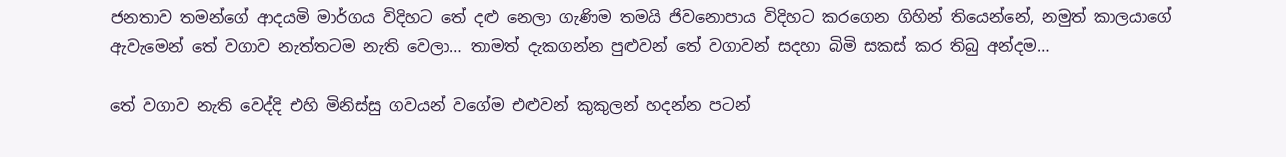ජනතාව තමන්ගේ ආදයමි මාර්ගය විදිහට තේ දළු නෙලා ගැණිම තමයි ජිවනොපාය විදිහට කරගෙන ගිහින් තියෙන්නේ, නමුත් කාලයාගේ ඇවැමෙන් තේ වගාව නැත්තටම නැති වෙලා… තාමත් දැකගන්න පුළුවන් තේ වගාවන් සදහා බිමි සකස් කර තිබු අන්දම…

තේ වගාව නැති වෙද්දි එහි මිනිස්සු ගවයන් වගේම එළුවන් කුකුලන් හදන්න පටන්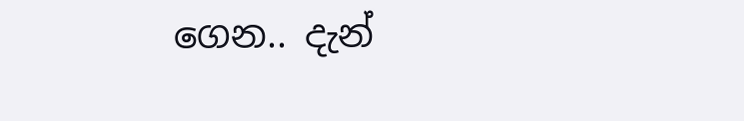ගෙන.. දැන්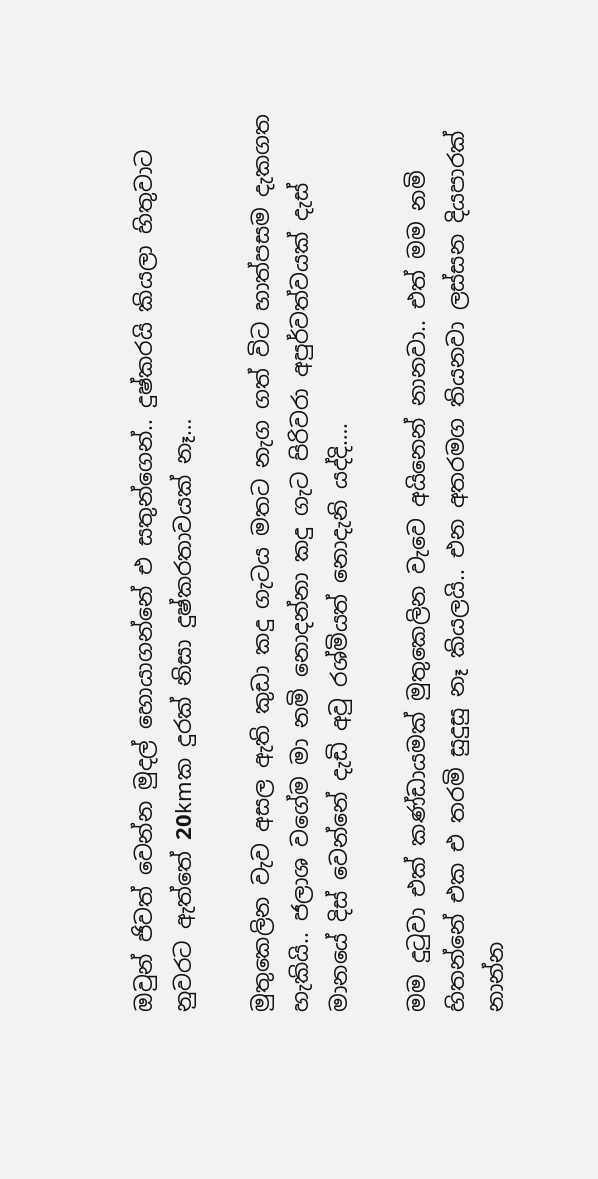ඔවුන් ජිවත් වෙන්න මුදල් හොයාගන්නේ එ සතුන්ගෙන්.. දුෂ්කරයි කියලා හිතුවාට නුවරට ඇත්තේ 20kmක දුරක් නිසා දුෂ්කරතාවයක් නෑ…

මුතුකෙලින වැව අසල ඇති කුඩා කදු ගැටය මතට නැග ගත් විට හාත්පසම දැකගත හැකියි.. ජලාශ වගේම මා නමි නොදන්නා කදු ගැට පිරිවරා අපුර්වත්වයක් දැස් මානයේ දිස් වෙන්නේ දැඩි අවු රශ්මියත් නොදැනි යද්දි….

මම දුටුවා එක් කණ්ඩායමක් මුතුකෙලින වැවෙ අයිනෙන් නානවා.. එත් මම නමි හිතන්නේ එක එ තරමි සුදුසු නෑ කියලයි.. එන අතරමග තියනවා ලස්සන දියපාරක් නාන්න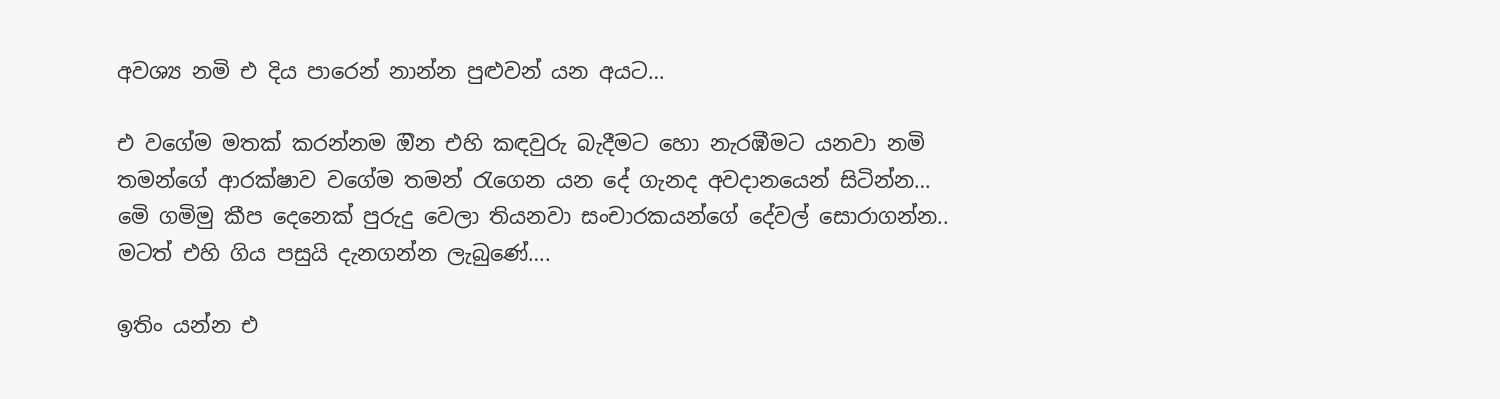අවශ්‍ය නමි එ දිය පාරෙන් නාන්න පුළුවන් යන අයට…

එ වගේම මතක් කරන්නම ඔින එහි කඳවුරු බැදීමට හො නැරඹීමට යනවා නමි තමන්ගේ ආරක්ෂාව වගේම තමන් රැගෙන යන දේ ගැනද අවදානයෙන් සිටින්න… මෙි ගමිමු කීප දෙනෙක් පුරුදු වෙලා තියනවා සංචාරකයන්ගේ දේවල් සොරාගන්න.. මටත් එහි ගිය පසුයි දැනගන්න ලැබුණේ….

ඉතිං යන්න එ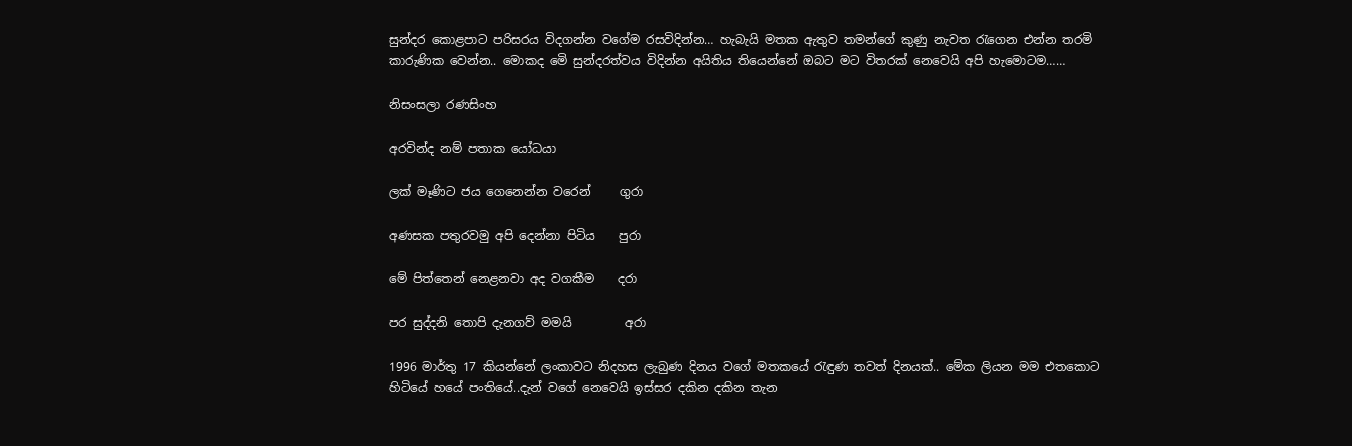සුන්දර කොළපාට පරිසරය විදගන්න වගේම රසවිදින්න… හැබැයි මතක ඇතුව තමන්ගේ කුණු නැවත රැගෙන එන්න තරමි කාරුණික වෙන්න.. මොකද මෙි සුන්දරත්වය විදින්න අයිතිය තියෙන්නේ ඔබට මට විතරක් නෙවෙයි අපි හැමොටම……

නිසංසලා රණසිංහ

අරවින්ද නම් පතාක යෝධයා

ලක් මෑණිට ජය ගෙනෙන්න වරෙන්     ගුරා

අණසක පතුරවමු අපි දෙන්නා පිටිය    පුරා

මේ පිත්තෙන් නෙළනවා අද වගකීම    දරා

පර සුද්දනි තොපි දැනගව් මමයි         අරා

1996 මාර්තු 17 කියන්නේ ලංකාවට නිදහස ලැබුණ දිනය වගේ මතකයේ රැඳුණ තවත් දිනයක්.. මේක ලියන මම එතකොට හිටියේ හයේ පංතියේ..දැන් වගේ නෙවෙයි ඉස්සර දකින දකින තැන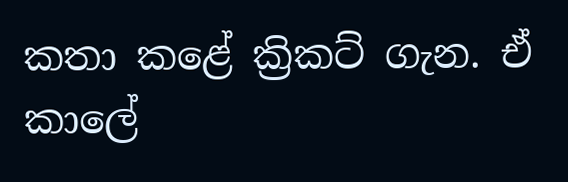කතා කළේ ක්‍රිකට් ගැන. ඒ කාලේ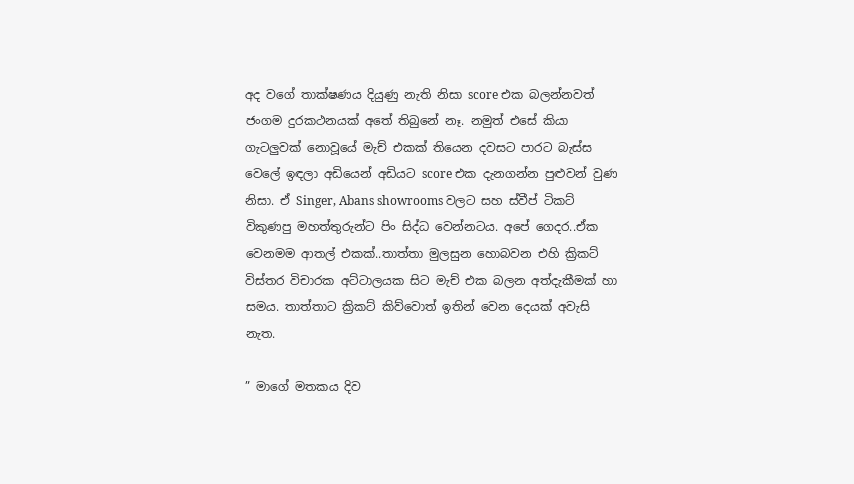අද වගේ තාක්ෂණය දියුණු නැති නිසා score එක බලන්නවත් ජංගම දුරකථනයක් අතේ තිබුනේ නෑ. නමුත් එසේ කියා ගැටලුවක් නොවූයේ මැච් එකක් තියෙන දවසට පාරට බැස්ස වෙලේ ඉඳලා අඩියෙන් අඩියට score එක දැනගන්න පුළුවන් වුණ නිසා. ඒ Singer, Abans showrooms වලට සහ ස්වීප් ටිකට් විකුණපු මහත්තුරුන්ට පිං සිද්ධ වෙන්නටය. අපේ ගෙදර..ඒක වෙනමම ආතල් එකක්..තාත්තා මුලසුන හොබවන එහි ක්‍රිකට් විස්තර විචාරක අට්ටාලයක සිට මැච් එක බලන අත්දැකීමක් හා සමය. තාත්තාට ක්‍රිකට් කිව්වොත් ඉතින් වෙන දෙයක් අවැසි නැත.

” මාගේ මතකය දිව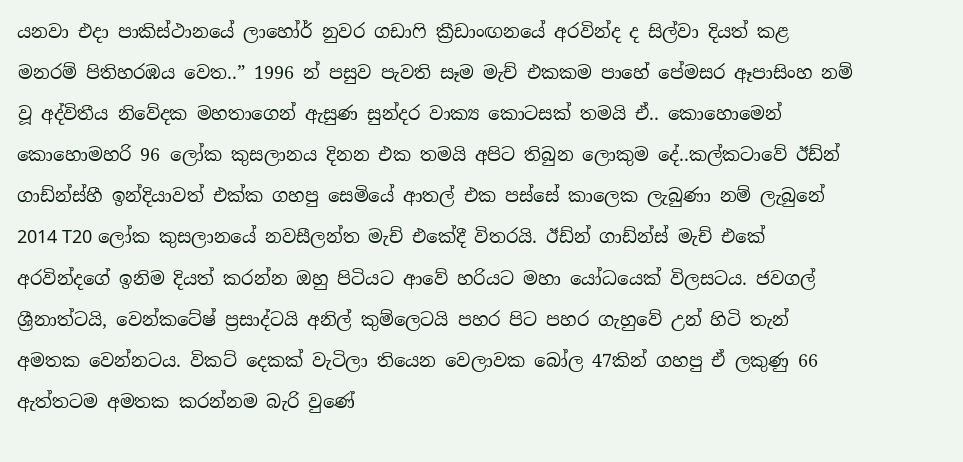යනවා එදා පාකිස්ථානයේ ලාහෝර් නුවර ගඩාෆි ක්‍රීඩාංඟනයේ අරවින්ද ද සිල්වා දියත් කළ මනරම් පිතිහරඹය වෙත..” 1996 න් පසුව පැවති සෑම මැච් එකකම පාහේ පේමසර ඈපාසිංහ නම් වූ අද්විතීය නිවේදක මහතාගෙන් ඇසුණ සුන්දර වාක්‍ය කොටසක් තමයි ඒ.. කොහොමෙන් කොහොමහරි 96 ලෝක කුසලානය දිනන එක තමයි අපිට තිබුන ලොකුම දේ..කල්කටාවේ ඊඩ්න් ගාඩ්න්ස්හී ඉන්දියාවත් එක්ක ගහපු සෙමියේ ආතල් එක පස්සේ කාලෙක ලැබුණා නම් ලැබුනේ 2014 T20 ලෝක කුසලානයේ නවසීලන්ත මැච් එකේදී විතරයි. ඊඩ්න් ගාඩ්න්ස් මැච් එකේ අරවින්දගේ ඉනිම දියත් කරන්න ඔහු පිටියට ආවේ හරියට මහා යෝධයෙක් විලසටය. ජවගල් ශ්‍රීනාත්ටයි, වෙන්කටේෂ් ප්‍රසාද්ටයි අනිල් කුම්ලෙටයි පහර පිට පහර ගැහුවේ උන් හිටි තැන් අමතක වෙන්නටය. විකට් දෙකක් වැටිලා තියෙන වෙලාවක බෝල 47කින් ගහපු ඒ ලකුණු 66 ඇත්තටම අමතක කරන්නම බැරි වුණේ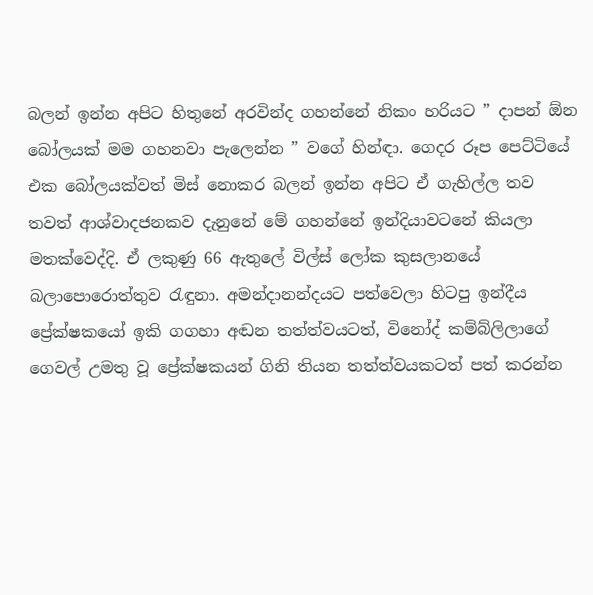බලන් ඉන්න අපිට හිතුනේ අරවින්ද ගහන්නේ නිකං හරියට ” දාපන් ඕන බෝලයක් මම ගහනවා පැලෙන්න ” වගේ හින්ඳා. ගෙදර රූප පෙට්ටියේ එක බෝලයක්වත් මිස් නොකර බලන් ඉන්න අපිට ඒ ගැහිල්ල තව තවත් ආශ්වාදජනකව දැනුනේ මේ ගහන්නේ ඉන්දියාවටනේ කියලා මතක්වෙද්දි. ඒ ලකුණු 66 ඇතුලේ විල්ස් ලෝක කුසලානයේ බලාපොරොත්තුව රැඳුනා. අමන්දානන්දයට පත්වෙලා හිටපු ඉන්දීය ප්‍රේක්ෂකයෝ ඉකි ගගහා අඬන තත්ත්වයටත්, විනෝද් කම්බ්ලිලාගේ ගෙවල් උමතු වූ ප්‍රේක්ෂකයන් ගිනි තියන තත්ත්වයකටත් පත් කරන්න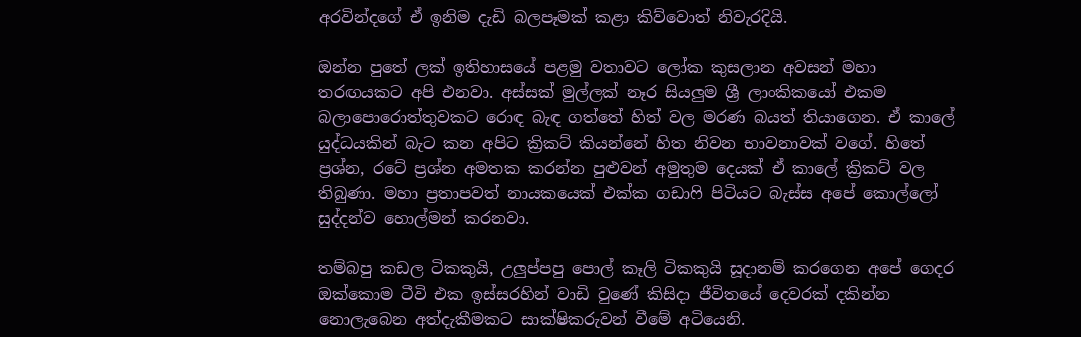අරවින්දගේ ඒ ඉනිම දැඩි බලපෑමක් කළා කිව්වොත් නිවැරදියි.

ඔන්න පුතේ ලක් ඉතිහාසයේ පළමු වතාවට ලෝක කුසලාන අවසන් මහා තරඟයකට අපි එනවා. අස්සක් මුල්ලක් නෑර සියලුම ශ්‍රී ලාංකිකයෝ එකම බලාපොරොත්තුවකට රොඳ බැඳ ගත්තේ හිත් වල මරණ බයත් තියාගෙන. ඒ කාලේ යුද්ධයකින් බැට කන අපිට ක්‍රිකට් කියන්නේ හිත නිවන භාවනාවක් වගේ. හිතේ ප්‍රශ්න, රටේ ප්‍රශ්න අමතක කරන්න පුළුවන් අමුතුම දෙයක් ඒ කාලේ ක්‍රිකට් වල තිබුණා. මහා ප්‍රතාපවත් නායකයෙක් එක්ක ගඩාෆි පිටියට බැස්ස අපේ කොල්ලෝ සුද්දන්ව හොල්මන් කරනවා.

තම්බපු කඩල ටිකකුයි, උලුප්පපු පොල් කෑලි ටිකකුයි සූදානම් කරගෙන අපේ ගෙදර ඔක්කොම ටීවි එක ඉස්සරහින් වාඩි වුණේ කිසිදා ජීවිතයේ දෙවරක් දකින්න නොලැබෙන අත්දැකීමකට සාක්ෂිකරුවන් වීමේ අටියෙනි.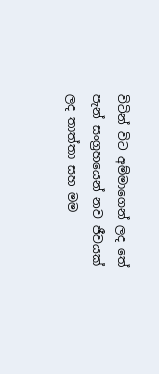විටින් විට අම්මාගෙන් ලද තේ පැන් සංග්‍රහයෙන් නව ජීවයක් ලද තාත්තා සහ මම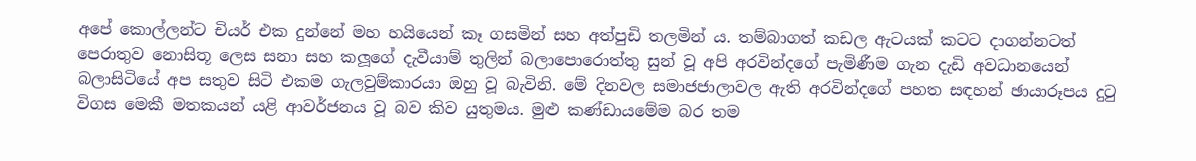අපේ කොල්ලන්ට චියර් එක දුන්නේ මහ හයියෙන් කෑ ගසමින් සහ අත්පුඩි තලමින්‍ ය. තම්බාගත් කඩල ඇටයක් කටට දාගන්නටත් පෙරාතුව නොසිතූ ලෙස සනා සහ කලූගේ දැවීයාම් තුලින් බලාපොරොත්තු සුන් වූ අපි අරවින්දගේ පැමිණීම ගැන දැඩි අවධානයෙන් බලාසිටියේ අප සතුව සිටි එකම ගැලවුම්කාරයා ඔහු වූ බැවිනි. මේ දිනවල සමාජජාලාවල ඇති අරවින්දගේ පහත සඳහන් ඡායාරූපය දුටු විගස මෙකී මතකයන් යළි ආවර්ජනය වූ බව කිව යුතුමය. මුළු කණ්ඩායමේම බර තම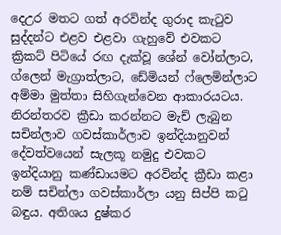දෙඋර මතට ගත් අරවින්ද ගුරාද කැටුව සුද්දන්ට එළව එළවා ගැහුවේ එවකට ක්‍රිකට් පිටියේ රඟ දැක්වූ ශේන් වෝන්ලාට, ග්ලෙන් මැග්‍රාත්ලාට, ඩේමියන් ෆ්ලෙමින්ලාට අම්මා මුත්තා සිහිගැන්වෙන ආකාරයටය. නිරන්තරව ක්‍රීඩා කරන්නට මැච් ලැබුන සචින්ලාව ගවස්කාර්ලාව ඉන්දියානුවන් දේවත්වයෙන් සැලකූ නමුදු එවකට ඉන්දියානු කණ්ඩායමට අරවින්ද ක්‍රීඩා කළා නම් සචින්ලා ගවස්කාර්ලා යනු සිප්පි කටු බඳුය. අතිශය දුෂ්කර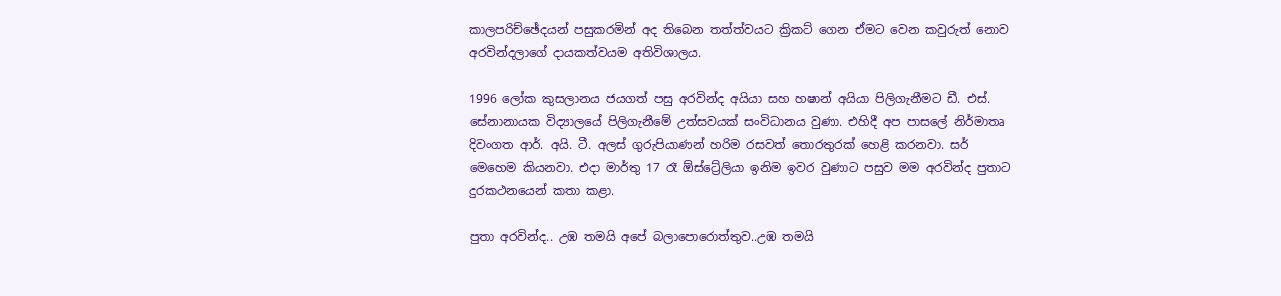කාලපරිච්ඡේදයන් පසුකරමින් අද තිබෙන තත්ත්වයට ක්‍රිකට් ගෙන ඒමට වෙන කවුරුත් නොව අරවින්දලාගේ දායකත්වයම අතිවිශාලය.

1996 ලෝක කුසලානය ජයගත් පසු අරවින්ද අයියා සහ හෂාන් අයියා පිලිගැනීමට ඩී. එස්. සේනානායක විද්‍යාලයේ පිලිගැනීමේ උත්සවයක් සංවිධානය වුණා. එහිදී අප පාසලේ නිර්මාතෘ දිවංගත ආර්. අයි. ටී. අලස් ගුරුපියාණන් හරිම රසවත් තොරතුරක් හෙළි කරනවා. සර් මෙහෙම කියනවා. එදා මාර්තු 17 රෑ ඕස්ට්‍රේලියා ඉනිම ඉවර වුණාට පසුව මම අරවින්ද පුතාට දුරකථනයෙන් කතා කළා.

පුතා අරවින්ද.. උඹ තමයි අපේ බලාපොරොත්තුව..උඹ තමයි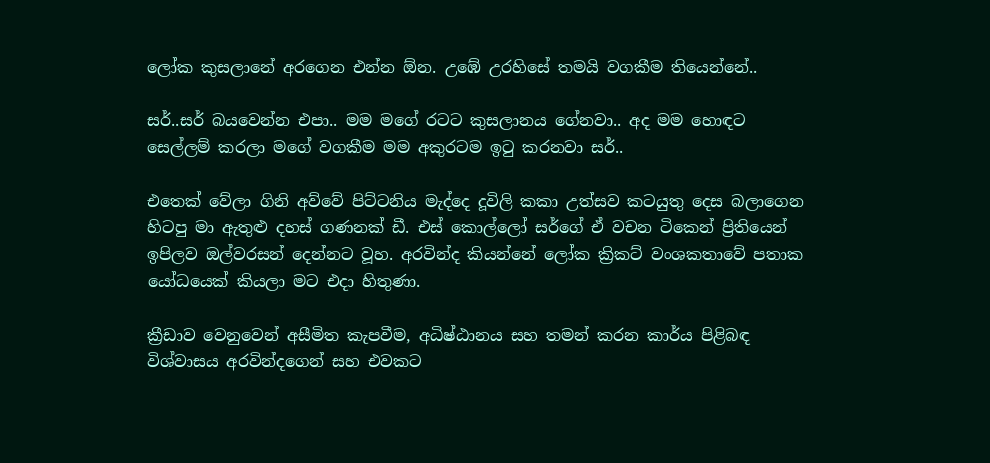ලෝක කුසලානේ අරගෙන එන්න ඕන. උඹේ උරහිසේ තමයි වගකීම තියෙන්නේ..

සර්..සර් බයවෙන්න එපා.. මම මගේ රටට කුසලානය ගේනවා.. අද මම හොඳට සෙල්ලම් කරලා මගේ වගකීම මම අකුරටම ඉටු කරනවා සර්..

එතෙක් වේලා ගිනි අව්වේ පිට්ටනිය මැද්දෙ දූවිලි කකා උත්සව කටයුතු දෙස බලාගෙන හිටපු මා ඇතුළු දහස් ගණනක් ඩී. එස් කොල්ලෝ සර්ගේ ඒ වචන ටිකෙන් ප්‍රිතියෙන් ඉපිලව ඔල්වරසන් දෙන්නට වූහ. අරවින්ද කියන්නේ ලෝක ක්‍රිකට් වංශකතාවේ පතාක යෝධයෙක් කියලා මට එදා හිතුණා.

ක්‍රීඩාව වෙනුවෙන් අසීමිත කැපවීම, අධිෂ්ඨානය සහ තමන් කරන කාර්ය පිළිබඳ විශ්වාසය අරවින්දගෙන් සහ එවකට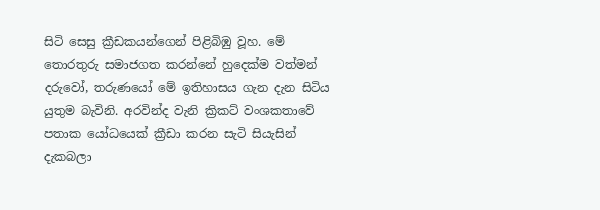සිටි සෙසු ක්‍රීඩකයන්ගෙන් පිළිබිඹු වූහ. මේ තොරතුරු සමාජගත කරන්නේ හුදෙක්ම වත්මන් දරුවෝ, තරුණයෝ මේ ඉතිහාසය ගැන දැන සිටිය යුතුම බැවිනි. අරවින්ද වැනි ක්‍රිකට් වංශකතාවේ පතාක යෝධයෙක් ක්‍රීඩා කරන සැටි සියැසින් දැකබලා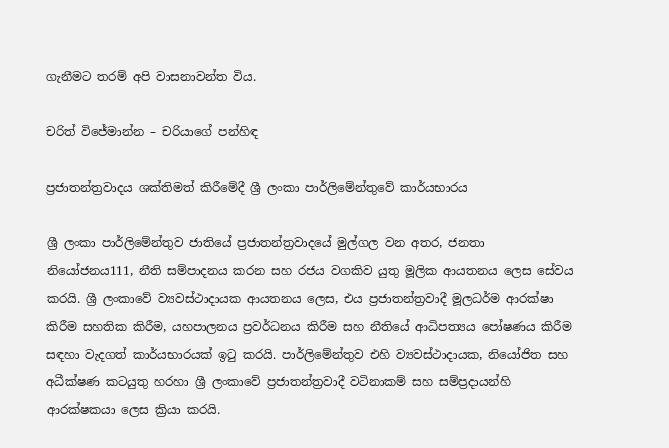ගැනීමට තරම් අපි වාසනාවන්ත විය.

චරිත් විජේමාන්න – චරියාගේ පන්හිඳ

ප්‍රජාතන්ත්‍රවාදය ශක්තිමත් කිරීමේදී ශ්‍රී ලංකා පාර්ලිමේන්තුවේ කාර්යභාරය

ශ්‍රී ලංකා පාර්ලිමේන්තුව ජාතියේ ප්‍රජාතන්ත්‍රවාදයේ මුල්ගල වන අතර, ජනතා නියෝජනය111, නීති සම්පාදනය කරන සහ රජය වගකිව යුතු මූලික ආයතනය ලෙස සේවය කරයි. ශ්‍රී ලංකාවේ ව්‍යවස්ථාදායක ආයතනය ලෙස, එය ප්‍රජාතන්ත්‍රවාදී මූලධර්ම ආරක්ෂා කිරීම සහතික කිරීම, යහපාලනය ප්‍රවර්ධනය කිරීම සහ නීතියේ ආධිපත්‍යය පෝෂණය කිරීම සඳහා වැදගත් කාර්යභාරයක් ඉටු කරයි. පාර්ලිමේන්තුව එහි ව්‍යවස්ථාදායක, නියෝජිත සහ අධීක්ෂණ කටයුතු හරහා ශ්‍රී ලංකාවේ ප්‍රජාතන්ත්‍රවාදී වටිනාකම් සහ සම්ප්‍රදායන්හි ආරක්ෂකයා ලෙස ක්‍රියා කරයි.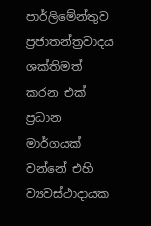පාර්ලිමේන්තුව ප්‍රජාතන්ත්‍රවාදය ශක්තිමත් කරන එක් ප්‍රධාන මාර්ගයක් වන්නේ එහි ව්‍යවස්ථාදායක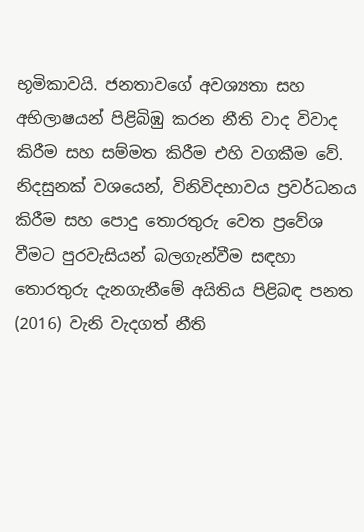භූමිකාවයි. ජනතාවගේ අවශ්‍යතා සහ අභිලාෂයන් පිළිබිඹු කරන නීති වාද විවාද කිරීම සහ සම්මත කිරීම එහි වගකීම වේ. නිදසුනක් වශයෙන්, විනිවිදභාවය ප්‍රවර්ධනය කිරීම සහ පොදු තොරතුරු වෙත ප්‍රවේශ වීමට පුරවැසියන් බලගැන්වීම සඳහා තොරතුරු දැනගැනීමේ අයිතිය පිළිබඳ පනත (2016) වැනි වැදගත් නීති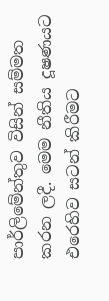පාර්ලිමේන්තුව විසින් සම්මත කරන ලදී. මෙම නීතිය දූෂණයට එරෙහිව සටන් කිරීමට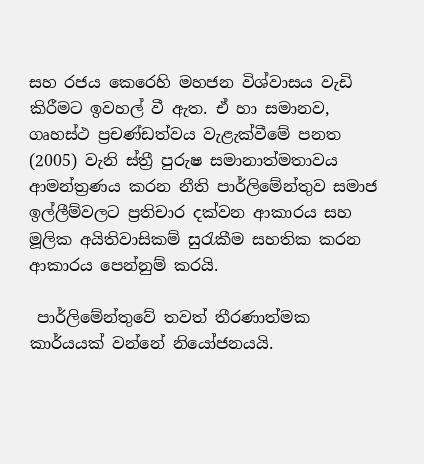සහ රජය කෙරෙහි මහජන විශ්වාසය වැඩි කිරීමට ඉවහල් වී ඇත. ඒ හා සමානව, ගෘහස්ථ ප්‍රචණ්ඩත්වය වැළැක්වීමේ පනත (2005) වැනි ස්ත්‍රී පුරුෂ සමානාත්මතාවය ආමන්ත්‍රණය කරන නීති පාර්ලිමේන්තුව සමාජ ඉල්ලීම්වලට ප්‍රතිචාර දක්වන ආකාරය සහ මූලික අයිතිවාසිකම් සුරැකීම සහතික කරන ආකාරය පෙන්නුම් කරයි.

 පාර්ලිමේන්තුවේ තවත් තීරණාත්මක කාර්යයක් වන්නේ නියෝජනයයි.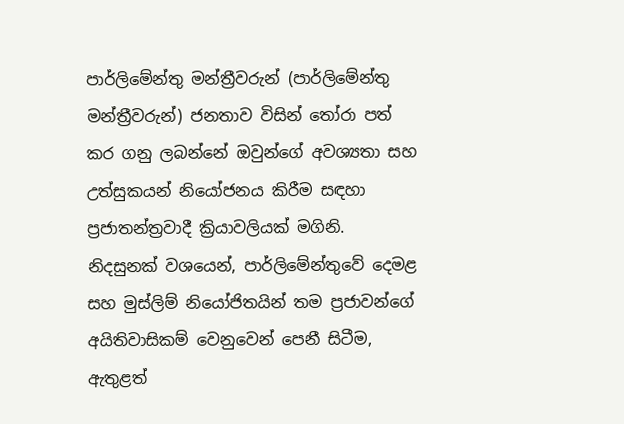පාර්ලිමේන්තු මන්ත්‍රීවරුන් (පාර්ලිමේන්තු මන්ත්‍රීවරුන්) ජනතාව විසින් තෝරා පත් කර ගනු ලබන්නේ ඔවුන්ගේ අවශ්‍යතා සහ උත්සුකයන් නියෝජනය කිරීම සඳහා ප්‍රජාතන්ත්‍රවාදී ක්‍රියාවලියක් මගිනි. නිදසුනක් වශයෙන්, පාර්ලිමේන්තුවේ දෙමළ සහ මුස්ලිම් නියෝජිතයින් තම ප්‍රජාවන්ගේ අයිතිවාසිකම් වෙනුවෙන් පෙනී සිටීම, ඇතුළත්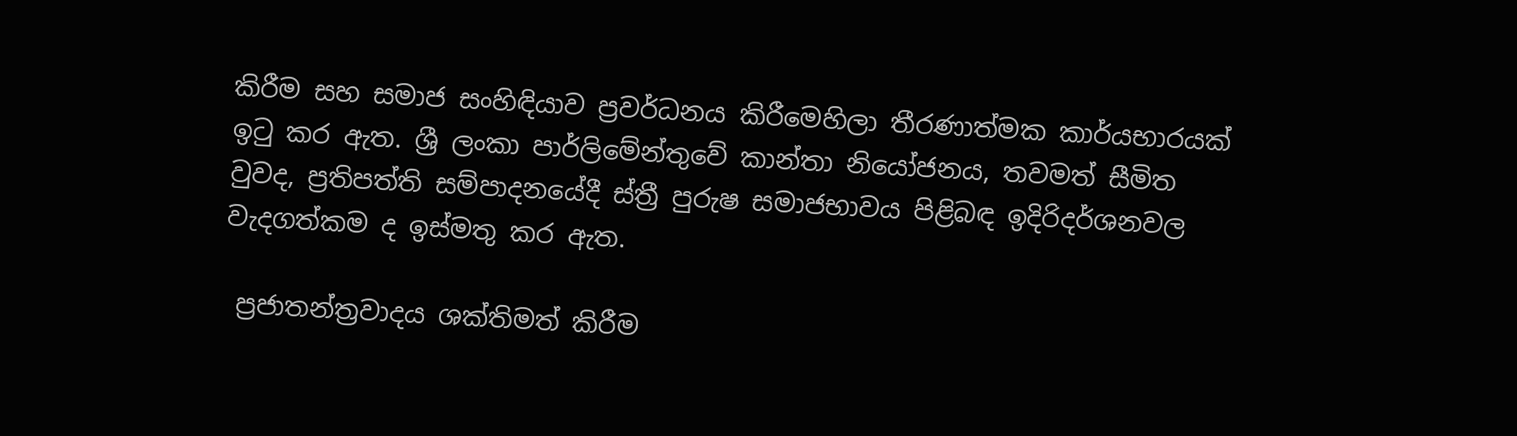කිරීම සහ සමාජ සංහිඳියාව ප්‍රවර්ධනය කිරීමෙහිලා තීරණාත්මක කාර්යභාරයක් ඉටු කර ඇත. ශ්‍රී ලංකා පාර්ලිමේන්තුවේ කාන්තා නියෝජනය, තවමත් සීමිත වුවද, ප්‍රතිපත්ති සම්පාදනයේදී ස්ත්‍රී පුරුෂ සමාජභාවය පිළිබඳ ඉදිරිදර්ශනවල වැදගත්කම ද ඉස්මතු කර ඇත.

 ප්‍රජාතන්ත්‍රවාදය ශක්තිමත් කිරීම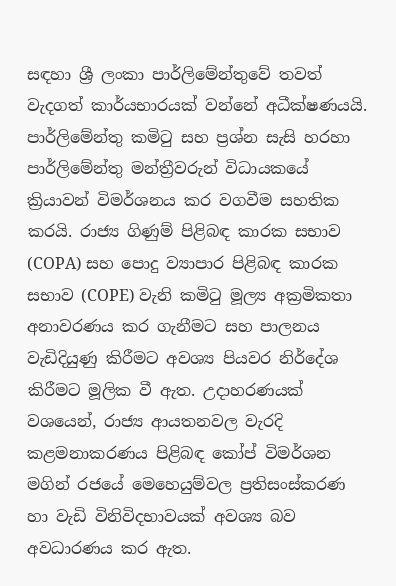සඳහා ශ්‍රී ලංකා පාර්ලිමේන්තුවේ තවත් වැදගත් කාර්යභාරයක් වන්නේ අධීක්ෂණයයි. පාර්ලිමේන්තු කමිටු සහ ප්‍රශ්න සැසි හරහා පාර්ලිමේන්තු මන්ත්‍රීවරුන් විධායකයේ ක්‍රියාවන් විමර්ශනය කර වගවීම සහතික කරයි. රාජ්‍ය ගිණුම් පිළිබඳ කාරක සභාව (COPA) සහ පොදු ව්‍යාපාර පිළිබඳ කාරක සභාව (COPE) වැනි කමිටු මූල්‍ය අක්‍රමිකතා අනාවරණය කර ගැනීමට සහ පාලනය වැඩිදියුණු කිරීමට අවශ්‍ය පියවර නිර්දේශ කිරීමට මූලික වී ඇත. උදාහරණයක් වශයෙන්, රාජ්‍ය ආයතනවල වැරදි කළමනාකරණය පිළිබඳ කෝප් විමර්ශන මගින් රජයේ මෙහෙයුම්වල ප්‍රතිසංස්කරණ හා වැඩි විනිවිදභාවයක් අවශ්‍ය බව අවධාරණය කර ඇත.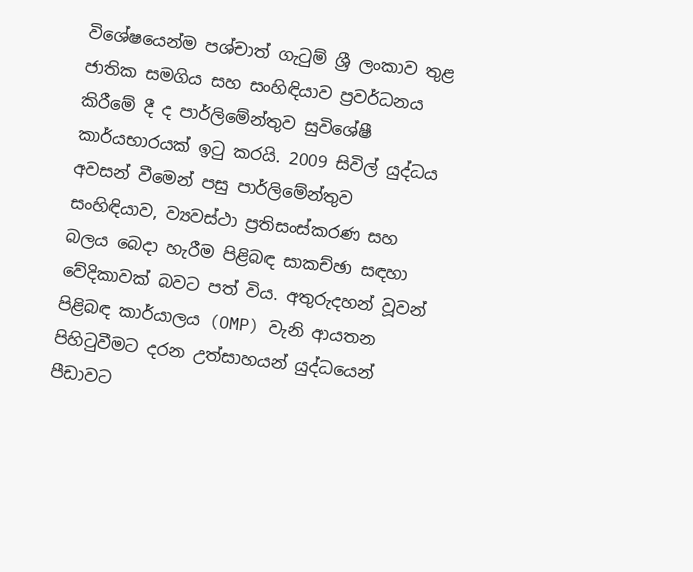විශේෂයෙන්ම පශ්චාත් ගැටුම් ශ්‍රී ලංකාව තුළ ජාතික සමගිය සහ සංහිඳියාව ප්‍රවර්ධනය කිරීමේ දී ද පාර්ලිමේන්තුව සුවිශේෂී කාර්යභාරයක් ඉටු කරයි. 2009 සිවිල් යුද්ධය අවසන් වීමෙන් පසු පාර්ලිමේන්තුව සංහිඳියාව, ව්‍යවස්ථා ප්‍රතිසංස්කරණ සහ බලය බෙදා හැරීම පිළිබඳ සාකච්ඡා සඳහා වේදිකාවක් බවට පත් විය. අතුරුදහන් වූවන් පිළිබඳ කාර්යාලය (OMP) වැනි ආයතන පිහිටුවීමට දරන උත්සාහයන් යුද්ධයෙන් පීඩාවට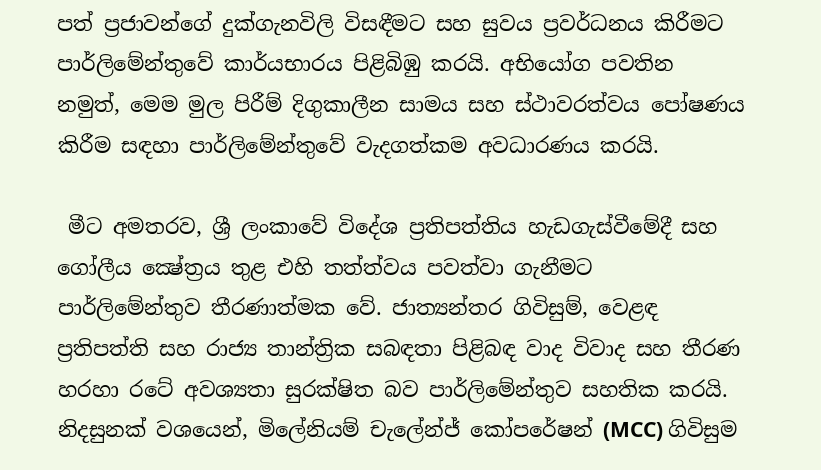පත් ප්‍රජාවන්ගේ දුක්ගැනවිලි විසඳීමට සහ සුවය ප්‍රවර්ධනය කිරීමට පාර්ලිමේන්තුවේ කාර්යභාරය පිළිබිඹු කරයි. අභියෝග පවතින නමුත්, මෙම මුල පිරීම් දිගුකාලීන සාමය සහ ස්ථාවරත්වය පෝෂණය කිරීම සඳහා පාර්ලිමේන්තුවේ වැදගත්කම අවධාරණය කරයි.

 මීට අමතරව, ශ්‍රී ලංකාවේ විදේශ ප්‍රතිපත්තිය හැඩගැස්වීමේදී සහ ගෝලීය ක්‍ෂේත්‍රය තුළ එහි තත්ත්වය පවත්වා ගැනීමට පාර්ලිමේන්තුව තීරණාත්මක වේ. ජාත්‍යන්තර ගිවිසුම්, වෙළඳ ප්‍රතිපත්ති සහ රාජ්‍ය තාන්ත්‍රික සබඳතා පිළිබඳ වාද විවාද සහ තීරණ හරහා රටේ අවශ්‍යතා සුරක්ෂිත බව පාර්ලිමේන්තුව සහතික කරයි. නිදසුනක් වශයෙන්, මිලේනියම් චැලේන්ජ් කෝපරේෂන් (MCC) ගිවිසුම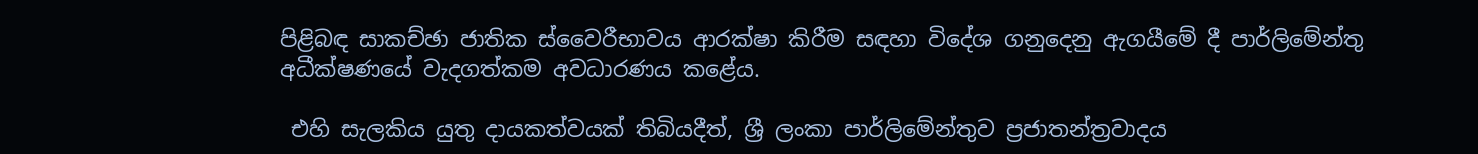පිළිබඳ සාකච්ඡා ජාතික ස්වෛරීභාවය ආරක්ෂා කිරීම සඳහා විදේශ ගනුදෙනු ඇගයීමේ දී පාර්ලිමේන්තු අධීක්ෂණයේ වැදගත්කම අවධාරණය කළේය.

 එහි සැලකිය යුතු දායකත්වයක් තිබියදීත්, ශ්‍රී ලංකා පාර්ලිමේන්තුව ප්‍රජාතන්ත්‍රවාදය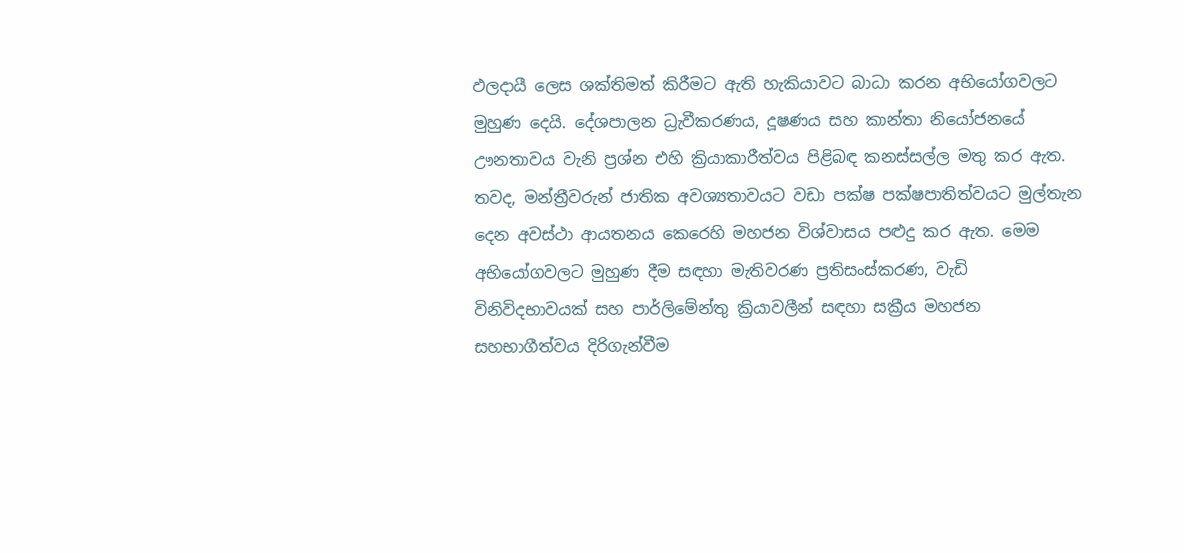ඵලදායී ලෙස ශක්තිමත් කිරීමට ඇති හැකියාවට බාධා කරන අභියෝගවලට මුහුණ දෙයි. දේශපාලන ධ්‍රැවීකරණය, දූෂණය සහ කාන්තා නියෝජනයේ ඌනතාවය වැනි ප්‍රශ්න එහි ක්‍රියාකාරීත්වය පිළිබඳ කනස්සල්ල මතු කර ඇත. තවද, මන්ත්‍රීවරුන් ජාතික අවශ්‍යතාවයට වඩා පක්ෂ පක්ෂපාතිත්වයට මුල්තැන දෙන අවස්ථා ආයතනය කෙරෙහි මහජන විශ්වාසය පළුදු කර ඇත. මෙම අභියෝගවලට මුහුණ දීම සඳහා මැතිවරණ ප්‍රතිසංස්කරණ, වැඩි විනිවිදභාවයක් සහ පාර්ලිමේන්තු ක්‍රියාවලීන් සඳහා සක්‍රීය මහජන සහභාගීත්වය දිරිගැන්වීම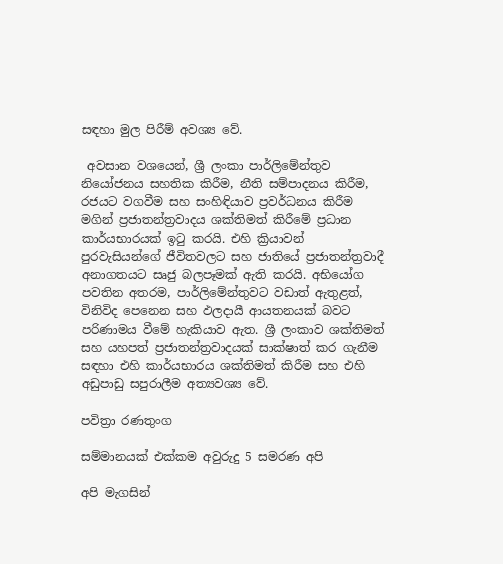සඳහා මුල පිරීම් අවශ්‍ය වේ.

 අවසාන වශයෙන්, ශ්‍රී ලංකා පාර්ලිමේන්තුව නියෝජනය සහතික කිරීම, නීති සම්පාදනය කිරීම, රජයට වගවීම සහ සංහිඳියාව ප්‍රවර්ධනය කිරීම මගින් ප්‍රජාතන්ත්‍රවාදය ශක්තිමත් කිරීමේ ප්‍රධාන කාර්යභාරයක් ඉටු කරයි. එහි ක්‍රියාවන් පුරවැසියන්ගේ ජීවිතවලට සහ ජාතියේ ප්‍රජාතන්ත්‍රවාදී අනාගතයට සෘජු බලපෑමක් ඇති කරයි. අභියෝග පවතින අතරම, පාර්ලිමේන්තුවට වඩාත් ඇතුළත්, විනිවිද පෙනෙන සහ ඵලදායී ආයතනයක් බවට පරිණාමය වීමේ හැකියාව ඇත. ශ්‍රී ලංකාව ශක්තිමත් සහ යහපත් ප්‍රජාතන්ත්‍රවාදයක් සාක්ෂාත් කර ගැනීම සඳහා එහි කාර්යභාරය ශක්තිමත් කිරීම සහ එහි අඩුපාඩු සපුරාලීම අත්‍යවශ්‍ය වේ.

පවිත්‍රා රණතුංග

සම්මානයක් එක්කම අවුරුදු 5 සමරණ අපි

අපි මැගසින්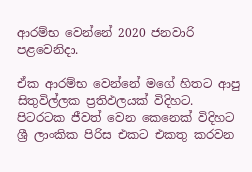ආරම්භ වෙන්නේ 2020 ජනවාරි පළවෙනිදා.

ඒක ආරම්භ වෙන්නේ මගේ හිතට ආපු සිතුවිල්ලක ප්‍රතිඵලයක් විදිහට. පිටරටක ජීවත් වෙන කෙනෙක් විදිහට ශ්‍රී ලාංකික පිරිස එකට එකතු කරවන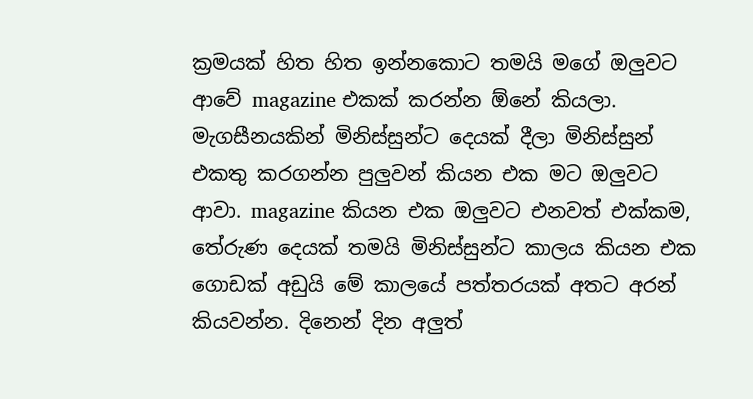ක්‍රමයක් හිත හිත ඉන්නකොට තමයි මගේ ඔලුවට ආවේ magazine එකක් කරන්න ඕනේ කියලා.  මැගසීනයකින් මිනිස්සුන්ට දෙයක් දීලා මිනිස්සුන් එකතු කරගන්න පුලුවන් කියන එක මට ඔලුවට ආවා. magazine කියන එක ඔලුවට එනවත් එක්කම, තේරුණ දෙයක් තමයි මිනිස්සුන්ට කාලය කියන එක ගොඩක් අඩුයි මේ කාලයේ පත්තරයක් අතට අරන් කියවන්න. දිනෙන් දින අලුත්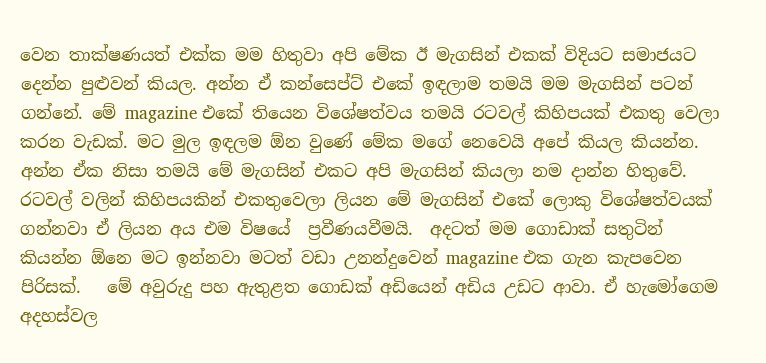වෙන තාක්ෂණයත් එක්ක මම හිතුවා අපි මේක ඊ මැගසින් එකක් විදියට සමාජයට දෙන්න පුළුවන් කියල. අන්න ඒ කන්සෙප්ට් එකේ ඉඳලාම තමයි මම මැගසින් පටන් ගන්නේ. මේ magazine එකේ තියෙන විශේෂත්වය තමයි රටවල් කිහිපයක් එකතු වෙලා කරන වැඩක්. මට මුල ඉඳලම ඕන වුණේ මේක මගේ නෙවෙයි අපේ කියල කියන්න. අන්න ඒක නිසා තමයි මේ මැගසින් එකට අපි මැගසින් කියලා නම දාන්න හිතුවේ.  රටවල් වලින් කිහිපයකින් එකතුවෙලා ලියන මේ මැගසින් එකේ ලොකු විශේෂත්වයක් ගන්නවා ඒ ලියන අය එම විෂයේ  ප්‍රවීණයවීමයි.  අදටත් මම ගොඩාක් සතුටින් කියන්න ඕනෙ මට ඉන්නවා මටත් වඩා උනන්දුවෙන් magazine එක ගැන කැපවෙන පිරිසක්.   මේ අවුරුදු පහ ඇතුළත ගොඩක් අඩියෙන් අඩිය උඩට ආවා. ඒ හැමෝගෙම අදහස්වල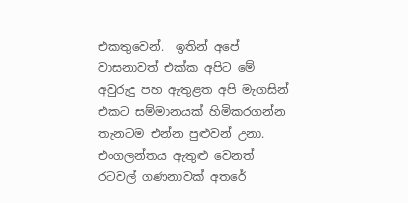එකතුවෙන්.  ඉතින් අපේ වාසනාවත් එක්ක අපිට මේ අවුරුදු පහ ඇතුළත අපි මැගසින් එකට සම්මානයක් හිමිකරගන්න තැනටම එන්න පුළුවන් උනා. එංගලන්තය ඇතුළු වෙනත් රටවල් ගණනාවක් අතරේ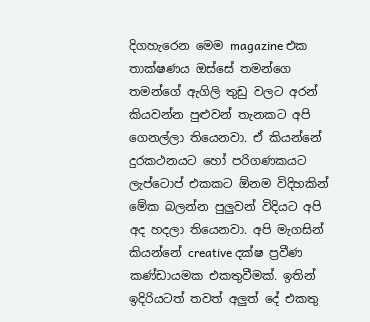දිගහැරෙන මෙම magazine එක තාක්ෂණය ඔස්සේ තමන්ගෙ තමන්ගේ ඇගිලි තුඩු වලට අරන් කියවන්න පුළුවන් තැනකට අපි ගෙනල්ලා තියෙනවා. ඒ කියන්නේ දුරකථනයට හෝ පරිගණකයට ලැප්ටොප් එකකට ඕනම විදිහකින් මේක බලන්න පුලුවන් විදියට අපි අද හදලා තියෙනවා. අපි මැගසින් කියන්නේ creative දක්ෂ ප්‍රවීණ කණ්ඩායමක එකතුවීමක්. ඉතින් ඉදිරියටත් තවත් අලුත් දේ එකතු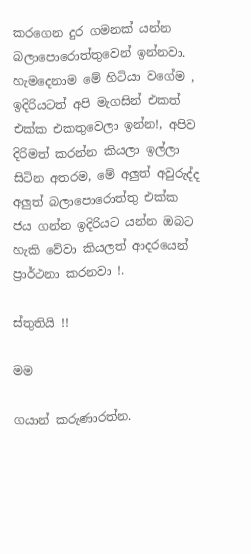කරගෙන දුර ගමනක් යන්න බලාපොරොත්තුවෙන් ඉන්නවා. හැමදෙනාම මේ හිටියා වගේම , ඉදිරියටත් අපි මැගසින් එකත් එක්ක එකතුවෙලා ඉන්න!, අපිව දිරිමත් කරන්න කියලා ඉල්ලා සිටින අතරම, මේ අලුත් අවුරුද්ද අලුත් බලාපොරොත්තු එක්ක ජය ගන්න ඉදිරියට යන්න ඔබට හැකි වේවා කියලත් ආදරයෙන් ප්‍රාර්ථනා කරනවා !.

ස්තුතියි !!

මම

ග‍යාන් කරුණාරත්න.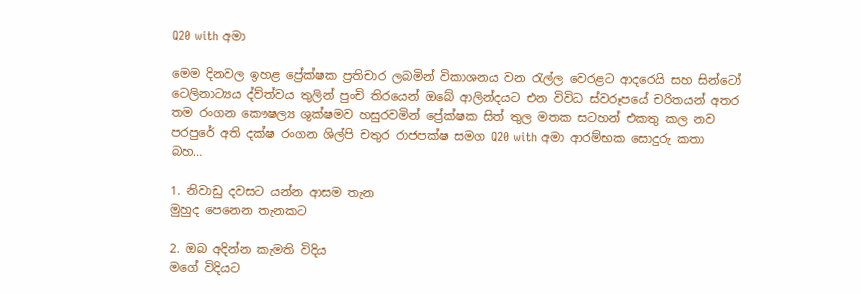Q20 with අමා

මෙම දිනවල ඉහළ ප්‍රේක්ෂක ප්‍රතිචාර ලබමින් විකාශනය වන රැල්ල වෙරළට ආදරෙයි සහ සින්ටෝ ටෙලිනාට්‍යය ද්ව්ත්වය තුලින් පුංචි තිරයෙන් ඔබේ ආලින්දයට එන විවිධ ස්වරූපයේ චරිතයන් අතර තම රංගන කෞෂල්‍ය ශුක්ෂමව හසුරවමින් ප්‍රේක්ෂක සිත් තුල මතක සටහන් එකතු කල නව පරපුරේ අති දක්ෂ රංගන ශිල්පි චතුර රාජපක්ෂ සමග Q20 with අමා ආරම්භක සොදුරු කතා බහ…

1. නිවාඩු දවසට යන්න ආසම තැන
මුහුද පෙනෙන තැනකට

2. ඔබ අදින්න කැමති විදිය
මගේ විදියට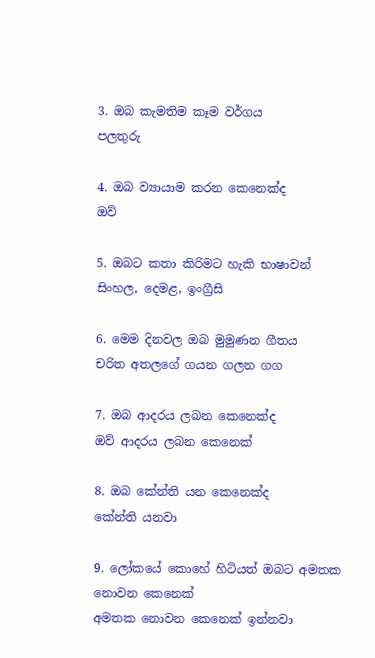3. ඔබ කැමතිම කෑම වර්ගය
පලතුරු

4. ඔබ ව්‍යායාම කරන කෙනෙක්ද
ඔව්

5. ඔබට කතා කිරිමට හැකි භාෂාවන්
සිංහල, දෙමළ, ඉංග්‍රීසි

6. මෙම දිනවල ඔබ මුමුණන ගීතය
චරිත අතලගේ ගයන ගලන ගග

7. ඔබ ආදරය ලබන කෙනෙක්ද
ඔව් ආදරය ලබන කෙනෙක්

8. ඔබ කේන්ති යන කෙනෙක්ද
කේන්ති යනවා

9. ලෝකයේ කොහේ හිටියත් ඔබට අමතක නොවන කෙනෙක්
අමතක නොවන කෙනෙක් ඉන්නවා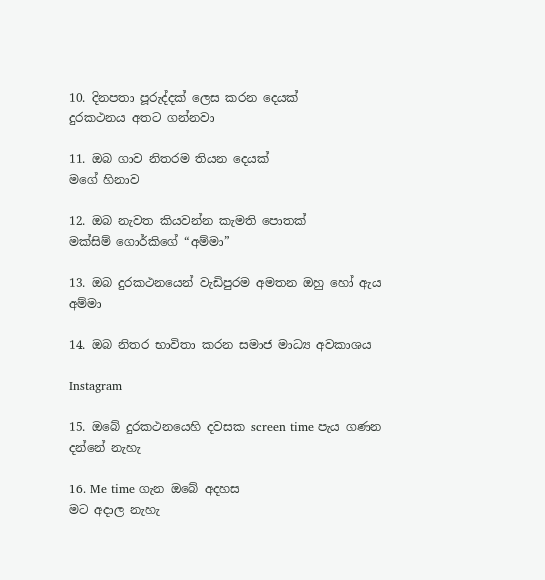10. දිනපතා පූරුද්දක් ලෙස කරන දෙයක්
දුරකථනය අතට ගන්නවා

11. ඔබ ගාව නිතරම තියන දෙයක්
මගේ හිනාව

12. ඔබ නැවත කියවන්න කැමති පොතක්
මක්සිම් ගොර්කිගේ “අම්මා”

13. ඔබ දුරකථනයෙන් වැඩිපුරම අමතන ඔහු හෝ ඇය
අම්මා

14. ඔබ නිතර භාවිතා කරන සමාජ මාධ්‍ය අවකාශය

Instagram

15. ඔබේ දුරකථනයෙහි දවසක screen time පැය ගණන
දන්නේ නැහැ

16. Me time ගැන ඔබේ අදහස
මට අදාල නැහැ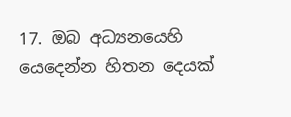17. ඔබ අධ්‍යනයෙහි යෙදෙන්න හිතන දෙයක්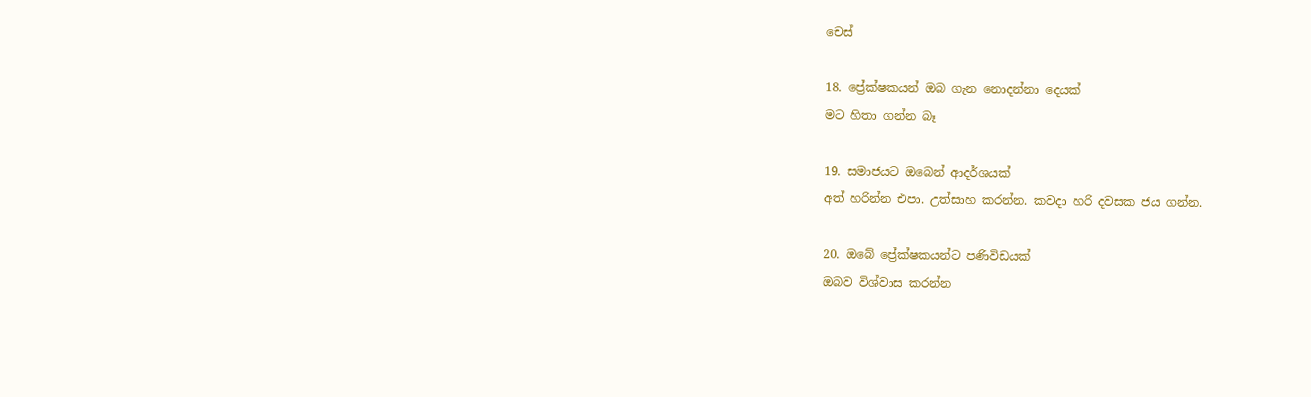චෙස්

18. ප්‍රේක්ෂකයන් ඔබ ගැන නොදන්නා දෙයක්
මට හිතා ගන්න බෑ

19. සමාජයට ඔබෙන් ආදර්ශයක්
අත් හරින්න එපා. උත්සාහ කරන්න. කවදා හරි දවසක ජය ගන්න.

20. ඔබේ ප්‍රේක්ෂකයන්ට පණිවිඩයක්
ඔබව විශ්වාස කරන්න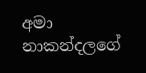අමා නාකන්දලගේ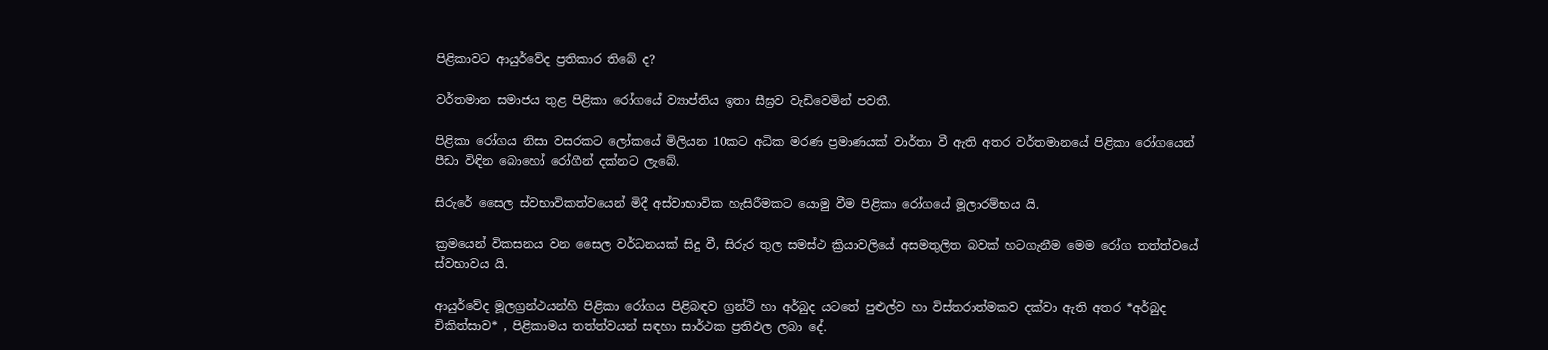පිළිකාවට ආයුර්වේද ප්‍රතිකාර තිබේ ද?

වර්තමාන සමාජය තුළ පිළිකා රෝගයේ ව්‍යාප්තිය ඉතා සීඝ්‍රව වැඩිවෙමින් පවතී.

පිළිකා රෝගය නිසා වසරකට ලෝකයේ මිලියන 10කට අධික මරණ ප්‍රමාණයක් වාර්තා වී ඇති අතර වර්තමානයේ පිළිකා රෝගයෙන් පීඩා විඳින බොහෝ රෝගීන් දක්නට ලැබේ.

සිරුරේ සෛල ස්වභාවිකත්වයෙන් මිදී අස්වාභාවික හැසිරීමකට යොමු වීම පිළිකා රෝගයේ මූලාරම්භය යි.

ක්‍රමයෙන් විකසනය වන සෛල වර්ධනයක් සිදු වී, සිරුර තුල සමස්ථ ක්‍රියාවලියේ අසමතුලිත බවක් හටගැනීම මෙම රෝග තත්ත්වයේ ස්වභාවය යි.

ආයුර්වේද මූලග්‍රන්ථයන්හි පිළිකා රෝගය පිළිබඳව ග්‍රන්ථි හා අර්බුද යටතේ පුළුල්ව හා විස්තරාත්මකව දක්වා ඇති අතර *අර්බුද චිකිත්සාව* , පිළිකාමය තත්ත්වයන් සඳහා සාර්ථක ප්‍රතිඵල ලබා දේ.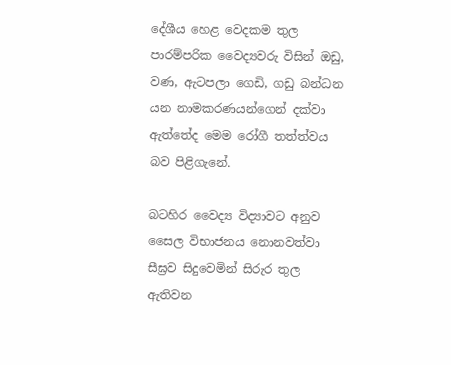දේශීය හෙළ වෙදකම තුල පාරම්පරික වෛද්‍යවරු විසින් ඔඩු, වණ, ඇටපලා ගෙඩි, ගඩු බන්ධන යන නාමකරණයන්ගෙන් දක්වා ඇත්තේද මෙම රෝගී තත්ත්වය බව පිළිගැනේ.

බටහිර වෛද්‍ය විද්‍යාවට අනුව සෛල විභාජනය නොනවත්වා සීඝ්‍රව සිදුවෙමින් සිරුර තුල ඇතිවන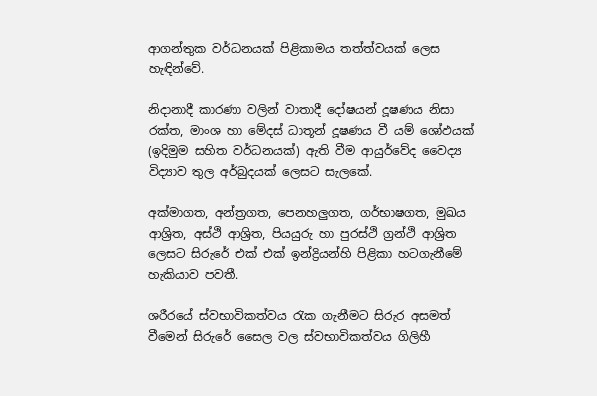ආගන්තුක වර්ධනයක් පිළිකාමය තත්ත්වයක් ලෙස හැඳින්වේ.

නිදානාදී කාරණා වලින් වාතාදී දෝෂයන් දූෂණය නිසා රක්ත, මාංශ හා මේදස් ධාතූන් දූෂණය වී යම් ශෝඵයක් (ඉදිමුම සහිත වර්ධනයක්) ඇති වීම ආයුර්වේද වෛද්‍ය විද්‍යාව තුල අර්බුදයක් ලෙසට සැලකේ.

අක්මාගත, අන්ත්‍රගත, පෙනහලුගත, ගර්භාෂගත, මුඛය ආශ්‍රිත, අස්ථි ආශ්‍රිත, පියයුරු හා පුරස්ථි ග්‍රන්ථි ආශ්‍රිත ලෙසට සිරුරේ එක් එක් ඉන්ද්‍රියන්හි පිළිකා හටගැනීමේ හැකියාව පවතී.

ශරීරයේ ස්වභාවිකත්වය රැක ගැනීමට සිරුර අසමත් වීමෙන් සිරුරේ සෛල වල ස්වභාවිකත්වය ගිලිහී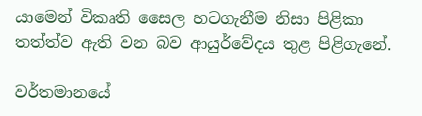යාමෙන් විකෘති සෛල හටගැනීම නිසා පිළිකා තත්ත්ව ඇති වන බව ආයුර්වේදය තුළ පිළිගැනේ.

වර්තමානයේ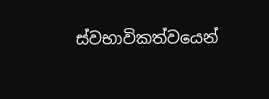ස්වභාවිකත්වයෙන්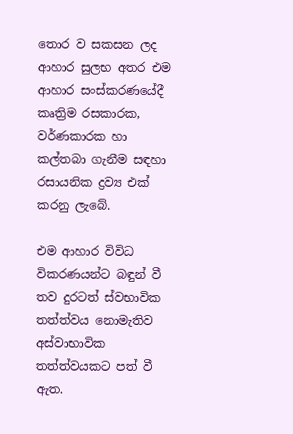තොර ව සකසන ලද ආහාර සුලභ අතර එම ආහාර සංස්කරණයේදී කෘත්‍රිම රසකාරක, වර්ණකාරක හා කල්තබා ගැනීම සඳහා රසායනික ද්‍රව්‍ය එක් කරනු ලැබේ.

එම ආහාර විවිධ විකරණයන්ට බඳුන් වී තව දුරටත් ස්වභාවික තත්ත්වය නොමැතිව අස්වාභාවික තත්ත්වයකට පත් වී ඇත.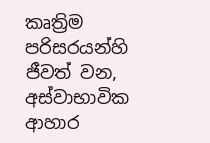කෘත්‍රිම පරිසරයන්හි ජීවත් වන, අස්වාභාවික ආහාර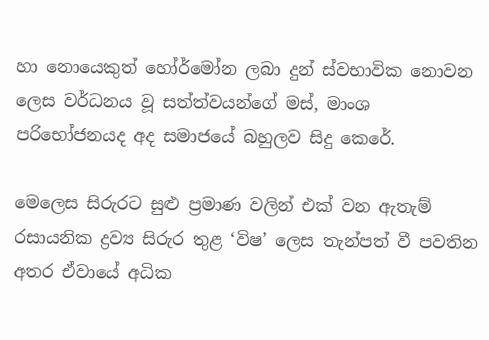හා නොයෙකුත් හෝර්මෝන ලබා දුන් ස්වභාවික නොවන ලෙස වර්ධනය වූ සත්ත්වයන්ගේ මස්, මාංශ පරිභෝජනයද අද සමාජයේ බහුලව සිදු කෙරේ.

මෙලෙස සිරුරට සුළු ප්‍රමාණ වලින් එක් වන ඇතැම් රසායනික ද්‍රව්‍ය සිරුර තුළ ‘විෂ’ ලෙස තැන්පත් වී පවතින අතර ඒවායේ අධික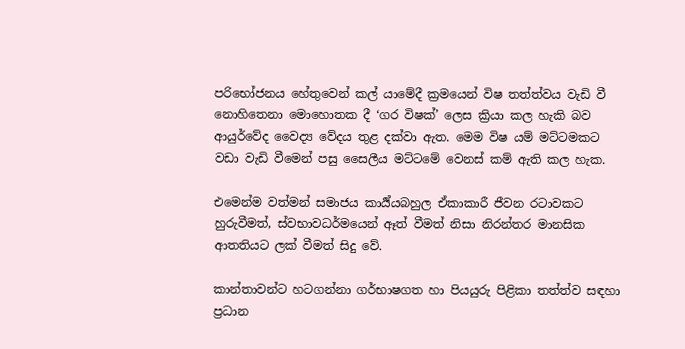පරිභෝජනය හේතුවෙන් කල් යාමේදී ක්‍රමයෙන් විෂ තත්ත්වය වැඩි වී නොහිතෙනා මොහොතක දී ‘ගර විෂක්’ ලෙස ක්‍රියා කල හැකි බව ආයුර්වේද වෛද්‍ය වේදය තුළ දක්වා ඇත. මෙම විෂ යම් මට්ටමකට වඩා වැඩි වීමෙන් පසු සෛලීය මට්ටමේ වෙනස් කම් ඇති කල හැක.

එමෙන්ම වත්මන් සමාජය කාර්‍ය්යබහුල ඒකාකාරී ජීවන රටාවකට හුරුවීමත්, ස්වභාවධර්මයෙන් ඈත් වීමත් නිසා නිරන්තර මානසික ආතතියට ලක් වීමත් සිදු වේ.

කාන්තාවන්ට හටගන්නා ගර්භාෂගත හා පියයුරු පිළිකා තත්ත්ව සඳහා ප්‍රධාන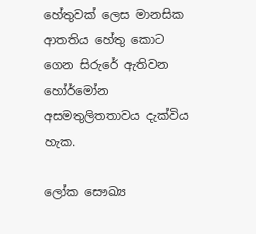හේතුවක් ලෙස මානසික ආතතිය හේතු කොට ගෙන සිරුරේ ඇතිවන හෝර්මෝන අසමතුලිතතාවය දැක්විය හැක.

ලෝක සෞඛ්‍ය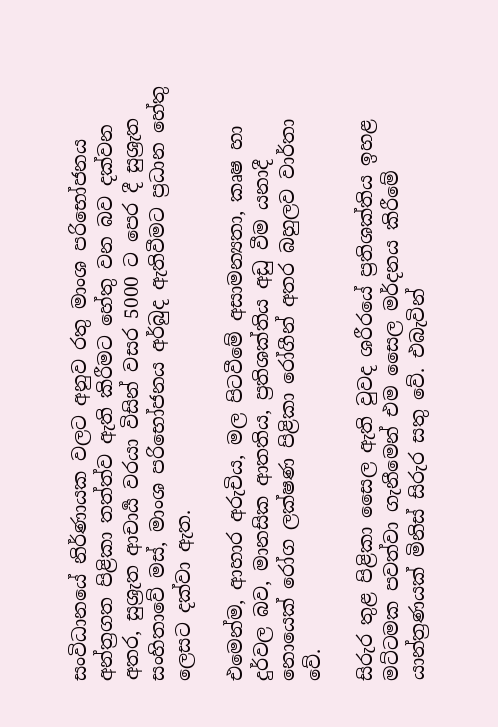සංවිධානයේ නිර්ණායක වලට අනුව රතු මාංශ පරිභෝජනය අන්ත්‍රගත පිළිකා තත්ත්ව ඇති කිරීමට හේතු වන බව දක්වන අතර, සුශ්‍රැත ආචාර්‍ය වරයා විසින් වසර 5000 ට පෙර දී සුශ්‍රැත සංහිතාවේ මස්, මාංශ පරිභෝජනය අර්බුද ඇතිවීමට ප්‍රධාන හේතු ලෙසට දක්වා ඇත.

එමෙන්ම, ආහාර අරුචිය, මල පිටවීමේ අසාමන්‍යතා, කෘෂ හා දුර්වල බව, මානසික ආතතිය, ප්‍රතිශක්තිය අඩු වීම යනාදී නොයෙක් රෝග ලක්ෂණ පිළිකා රෝගීන් අතර බහුලව වාර්තා වේ.

සිරුර තුළ පිළිකා සෛල ඇති වුවද ශරීරයේ ප්‍රතිශක්තිය ඉහළ මට්ටමක පවත්වා ගැනීමෙන් එම සෛල මර්දනය කිරීමේ යාන්ත්‍රණයක් මිනිස් සිරුර සතු වේ. එබැවින්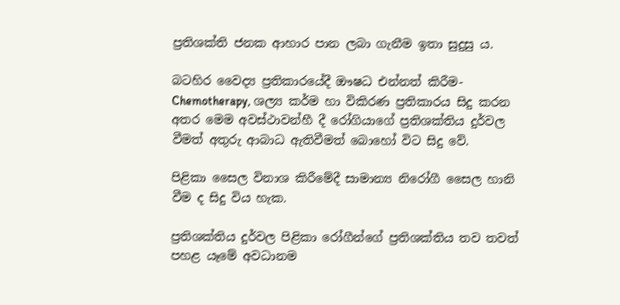ප්‍රතිශක්ති ජනක ආහාර පාන ලබා ගැනීම ඉතා සුදුසු ය.

බටහිර වෛද්‍ය ප්‍රතිකාරයේදී ඖෂධ එන්නත් කිරීම-Chemotherapy, ශල්‍ය කර්ම හා විකිරණ ප්‍රතිකාරය සිදු කරන අතර මෙම අවස්ථාවන්හී දී රෝගියාගේ ප්‍රතිශක්තිය දුර්වල වීමත් අතුරු ආබාධ ඇතිවීමත් බොහෝ විට සිදු වේ.

පිළිකා සෛල විනාශ කිරීමේදී සාමාන්‍ය නිරෝගී සෛල හානි වීම ද සිදු විය හැක.

ප්‍රතිශක්තිය දුර්වල පිළිකා රෝගීන්ගේ ප්‍රතිශක්තිය තව තවත් පහළ යෑමේ අවධානම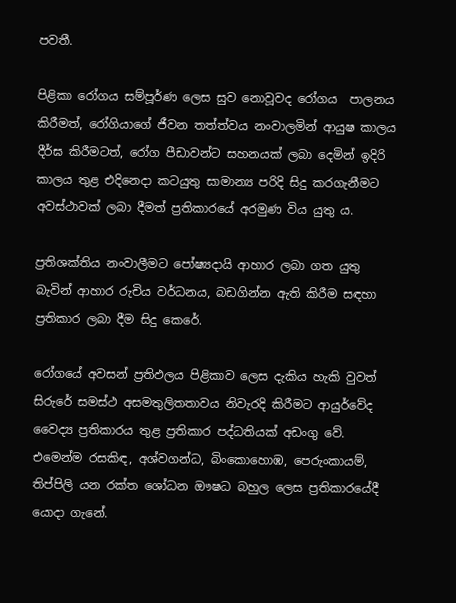පවතී.

පිළිකා රෝගය සම්පූර්ණ ලෙස සුව නොවූවද රෝගය  පාලනය කිරීමත්, රෝගියාගේ ජීවන තත්ත්වය නංවාලමින් ආයුෂ කාලය දීර්ඝ කිරීමටත්, රෝග පීඩාවන්ට සහනයක් ලබා දෙමින් ඉදිරි කාලය තුළ එදිනෙදා කටයුතු සාමාන්‍ය පරිදි සිදු කරගැනීමට අවස්ථාවක් ලබා දීමත් ප්‍රතිකාරයේ අරමුණ විය යුතු ය.

ප්‍රතිශක්තිය නංවාලීමට පෝෂ්‍යදායි ආහාර ලබා ගත යුතු බැවින් ආහාර රුචිය වර්ධනය, බඩගින්න ඇති කිරීම සඳහා ප්‍රතිකාර ලබා දීම සිදු කෙරේ.

රෝගයේ අවසන් ප්‍රතිඵලය පිළිකාව ලෙස දැකිය හැකි වුවත් සිරුරේ සමස්ථ අසමතුලිතතාවය නිවැරදි කිරීමට ආයුර්වේද වෛද්‍ය ප්‍රතිකාරය තුළ ප්‍රතිකාර පද්ධතියක් අඩංගු වේ. එමෙන්ම රසකිඳ, අශ්වගන්ධ, බිංකොහොඹ, පෙරුංකායම්, තිප්පිලි යන රක්ත ශෝධන ඖෂධ බහුල ලෙස ප්‍රතිකාරයේදී යොදා ගැනේ.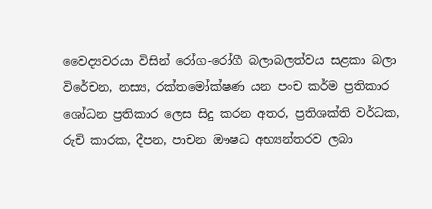වෛද්‍යවරයා විසින් රෝග-රෝගී බලාබලත්වය සළකා බලා විරේචන, නස්‍ය, රක්තමෝක්ෂණ යන පංච කර්ම ප්‍රතිකාර ශෝධන ප්‍රතිකාර ලෙස සිදු කරන අතර, ප්‍රතිශක්ති වර්ධක, රුචි කාරක, දීපන, පාචන ඖෂධ අභ්‍යන්තරව ලබා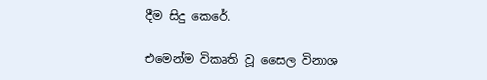දීම සිදු කෙරේ.

එමෙන්ම විකෘති වූ සෛල විනාශ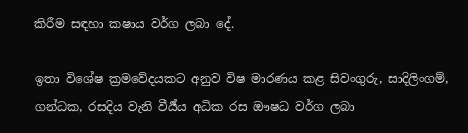කිරීම සඳහා කෂාය වර්ග ලබා දේ.

ඉතා විශේෂ ක්‍රමවේදයකට අනුව විෂ මාරණය කළ සිවංගුරු, සාදිලිංගම්, ගන්ධක, රසදිය වැනි වීර්‍ය්ය අධික රස ඖෂධ වර්ග ලබා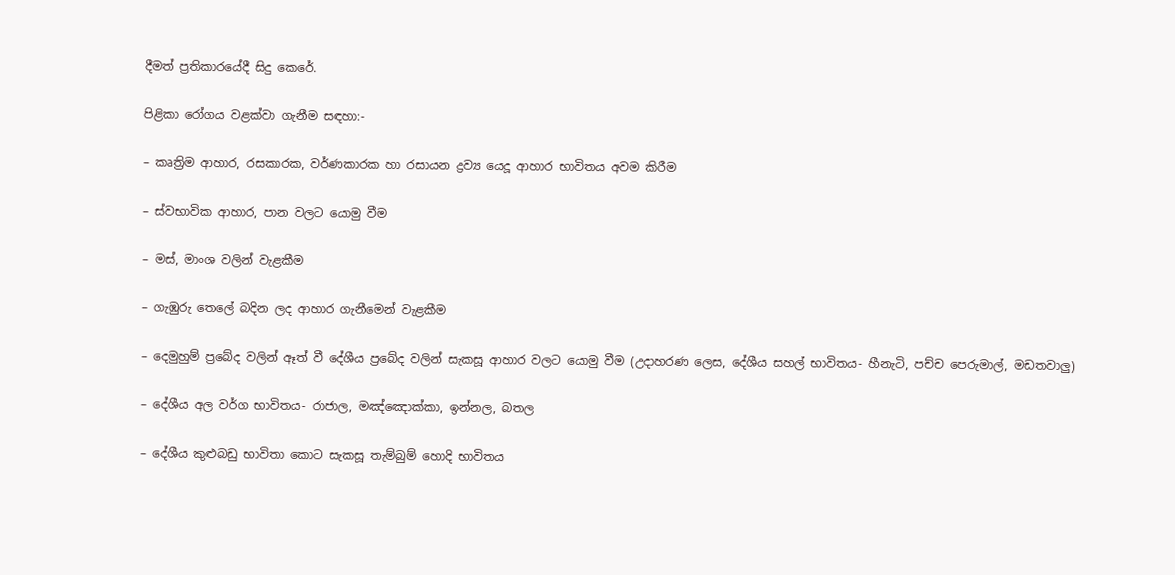දීමත් ප්‍රතිකාරයේදී සිදු කෙරේ.

පිළිකා රෝගය වළක්වා ගැනීම සඳහා:-

– කෘත්‍රිම ආහාර, රසකාරක, වර්ණකාරක හා රසායන ද්‍රව්‍ය යෙදූ ආහාර භාවිතය අවම කිරීම

– ස්වභාවික ආහාර, පාන වලට යොමු වීම

– මස්, මාංශ වලින් වැළකීම

– ගැඹුරු තෙලේ බදින ලද ආහාර ගැනීමෙන් වැළකීම

– දෙමුහුම් ප්‍රබේද වලින් ඈත් වී දේශීය ප්‍රබේද වලින් සැකසූ ආහාර වලට යොමු වීම (උදාහරණ ලෙස, දේශීය සහල් භාවිතය- හීනැටි, පච්ච පෙරුමාල්, මඩතවාලු)

– දේශීය අල වර්ග භාවිතය- රාජාල, මඤ්ඤොක්කා, ඉන්නල, බතල

– දේශීය කුළුබඩු භාවිතා කොට සැකසූ තැම්බුම් හොදි භාවිතය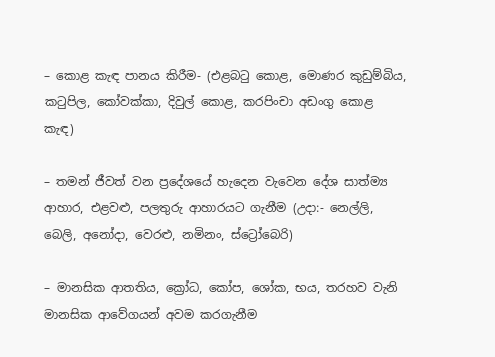– කොළ කැඳ පානය කිරීම- (එළබටු කොළ, මොණර කුඩුම්බිය, කටුපිල, කෝවක්කා, දිවුල් කොළ, කරපිංචා අඩංගු කොළ කැඳ)

– තමන් ජීවත් වන ප්‍රදේශයේ හැදෙන වැවෙන දේශ සාත්ම්‍ය ආහාර, එළවළු, පලතුරු ආහාරයට ගැනීම (උදා:- නෙල්ලි, බෙලි, අනෝදා, වෙරළු, නමිනං, ස්ට්‍රෝබෙරි)

– මානසික ආතතිය, ක්‍රෝධ, කෝප, ශෝක, භය, තරහව වැනි මානසික ආවේගයන් අවම කරගැනීම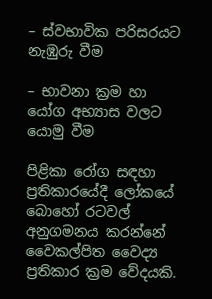– ස්වභාවික පරිසරයට නැඹුරු වීම

– භාවනා ක්‍රම හා යෝග අභ්‍යාස වලට යොමු වීම

පිළිකා රෝග සඳහා ප්‍රතිකාරයේදී ලෝකයේ බොහෝ රටවල් අනුගමනය කරන්නේ වෛකල්පිත වෛද්‍ය ප්‍රතිකාර ක්‍රම වේදයකි.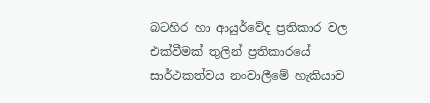බටහිර හා ආයුර්වේද ප්‍රතිකාර වල එක්වීමක් තුලින් ප්‍රතිකාරයේ සාර්ථකත්වය නංවාලීමේ හැකියාව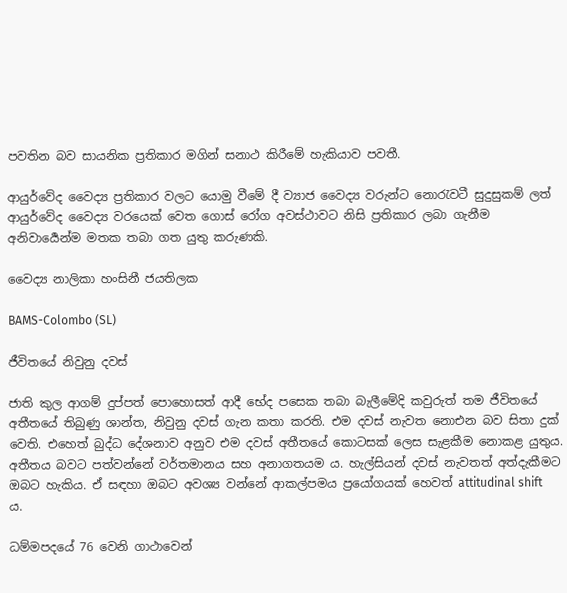පවතින බව සායනික ප්‍රතිකාර මගින් සනාථ කිරීමේ හැකියාව පවතී.

ආයුර්වේද වෛද්‍ය ප්‍රතිකාර වලට යොමු වීමේ දී ව්‍යාජ වෛද්‍ය වරුන්ට නොරැවටී සුදුසුකම් ලත් ආයුර්වේද වෛද්‍ය වරයෙක් වෙත ගොස් රෝග අවස්ථාවට නිසි ප්‍රතිකාර ලබා ගැනීම අනිවාර්‍යෙන්ම මතක තබා ගත යුතු කරුණකි.

වෛද්‍ය නාලිකා හංසිනී ජයතිලක

BAMS-Colombo (SL)

ජීවිතයේ නිවුනු දවස්

ජාති කුල ආගම් දුප්පත් පොහොසත් ආදී භේද පසෙක තබා බැලීමේදි කවුරුත් තම ජීවිතයේ අතීතයේ තිබුණු ශාන්ත, නිවුනු දවස් ගැන කතා කරති. එම දවස් නැවත නොඑන බව සිතා දුක් වෙති. එහෙත් බුද්ධ දේශනාව අනුව එම දවස් අතීතයේ කොටසක් ලෙස සැළකීම නොකළ යුතුය. අතීතය බවට පත්වන්නේ වර්තමානය සහ අනාගතයම ය. හැල්සියන් දවස් නැවතත් අත්දැකීමට ඔබට හැකිය. ඒ සඳහා ඔබට අවශ්‍ය වන්නේ ආකල්පමය ප්‍රයෝගයක් හෙවත් attitudinal shift ය.

ධම්මපදයේ 76 වෙනි ගාථාවෙන්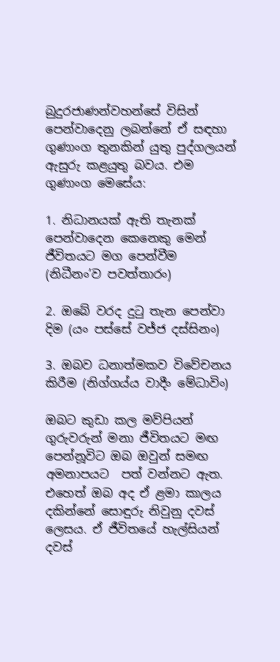බුදුරජාණන්වහන්සේ විසින් පෙන්වාදෙනු ලබන්නේ ඒ සඳහා ගුණාංග තුනකින් යුතු පුද්ගලයන් ඇසුරු කළයුතු බවය. එම ගුණාංග මෙසේය:

1. නිධානයක් ඇති තැනක් පෙන්වාදෙන කෙනෙකු මෙන් ජීවිතයට මග පෙන්වීම (නිධීනං’ව පවත්තාරං)

2. ඔබේ වරද දුටු තැන පෙන්වා දිම (යං පස්සේ වජ්ජ දස්සිනං)

3. ඔබව ධනාත්මකව විවේචනය කිරීම (නිග්ගය්ය වාදීං මේධාවිං)

ඔබට කුඩා කල මව්පියන් ගුරුවරුන් මනා ජීවිතයට මඟ පෙන්නූවිට ඔබ ඔවුන් සමඟ අමනාපයට  පත් වන්නට ඇත. එහෙත් ඔබ අද ඒ ළමා කාලය දකින්නේ සොඳුරු නිවුනු දවස් ලෙසය. ඒ ජීවිතයේ හැල්සියන් දවස්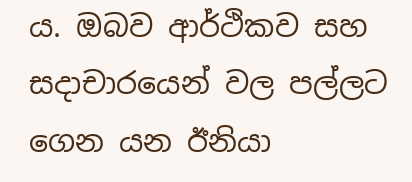ය. ඔබව ආර්ථිකව සහ සදාචාරයෙන් වල පල්ලට ගෙන යන ඊනියා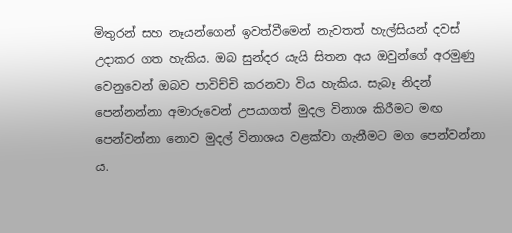මිතුරන් සහ නෑයන්ගෙන් ඉවත්වීමෙන් නැවතත් හැල්සියන් දවස් උදාකර ගත හැකිය. ඔබ සුන්දර යැයි සිතන අය ඔවුන්ගේ අරමුණු වෙනුවෙන් ඔබව පාවිච්චි කරනවා විය හැකිය. සැබෑ නිදන් පෙන්නන්නා අමාරුවෙන් උපයාගත් මුදල විනාශ කිරීමට මඟ පෙන්වන්නා නොව මුදල් විනාශය වළක්වා ගැනීමට මග පෙන්වන්නා ය.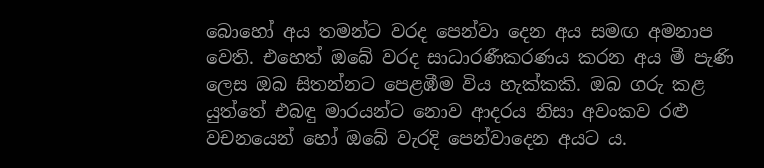බොහෝ අය තමන්ට වරද පෙන්වා දෙන අය සමඟ අමනාප වෙති. එහෙත් ඔබේ වරද සාධාරණීකරණය කරන අය මී පැණි ලෙස ඔබ සිතන්නට පෙළඹීම විය හැක්කකි. ඔබ ගරු කළ යුත්තේ එබඳු මාරයන්ට නොව ආදරය නිසා අවංකව රළු වචනයෙන් හෝ ඔබේ වැරදි පෙන්වාදෙන අයට ය.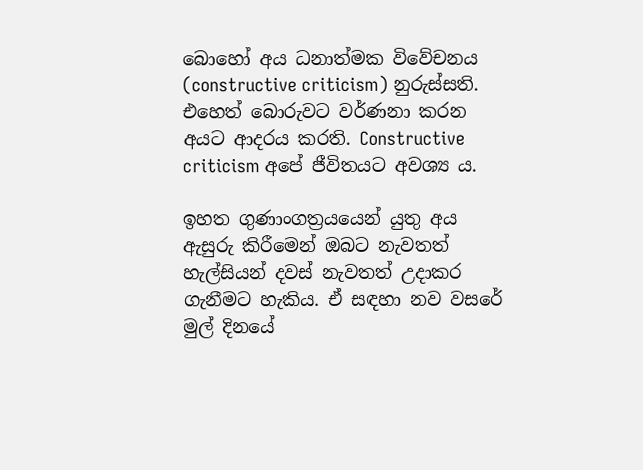බොහෝ අය ධනාත්මක විවේචනය (constructive criticism) නුරුස්සති. එහෙත් බොරුවට වර්ණනා කරන අයට ආදරය කරති. Constructive criticism අපේ ජීවිතයට අවශ්‍ය ය.

ඉහත ගුණාංගත්‍රයයෙන් යුතු අය ඇසුරු කිරීමෙන් ඔබට නැවතත් හැල්සියන් දවස් නැවතත් උදාකර ගැනීමට හැකිය. ඒ සඳහා නව වසරේ මුල් දිනයේ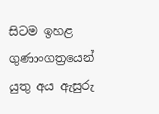සිටම ඉහළ ගුණාංගත්‍රයෙන් යුතු අය ඇසුරු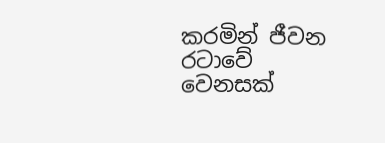කරමින් ජීවන රටාවේ  වෙනසක්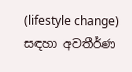(lifestyle change) සඳහා අවතීර්ණ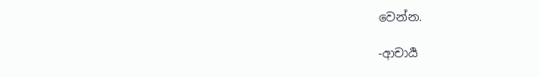වෙන්න.

-ආචාර්‍ය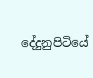දේදුනුපිටියේ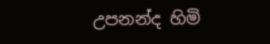උපනන්ද හිමි